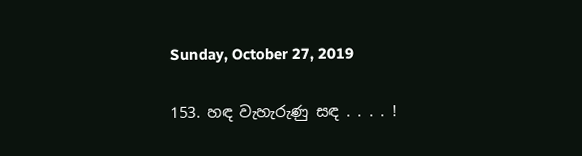Sunday, October 27, 2019

153. හඳ වැහැරුණු සඳ . . . . !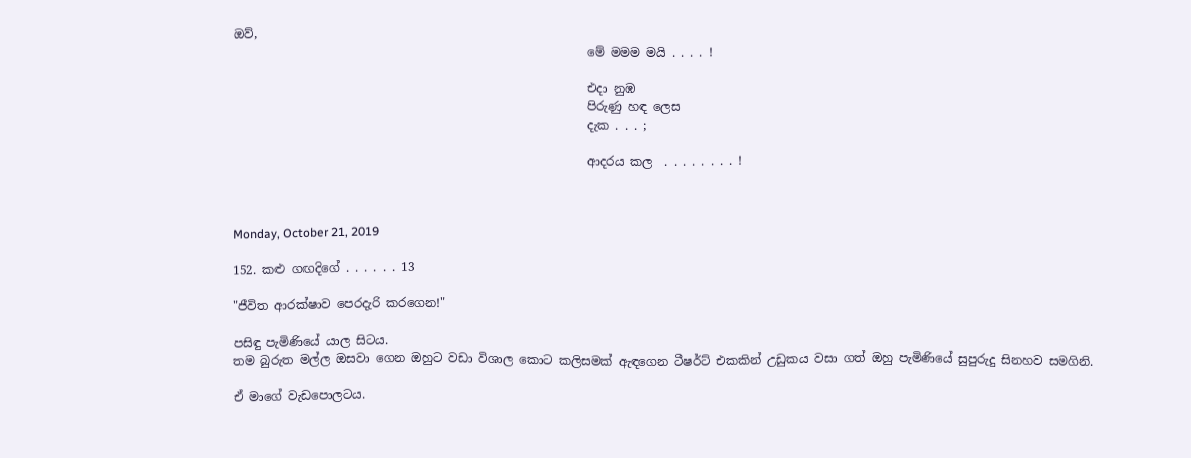ඔව්,
                                                           මේ මමම මයි . . . . !

                                                           එදා නුඹ
                                                           පිරුණු හඳ ලෙස
                                                           දැක . . . ;

                                                           ආදරය කල  . . . . . . . . !



Monday, October 21, 2019

152. කළු ගඟදිගේ . . . . . . 13

"ජීවිත ආරක්ෂාව පෙරදැරි කරගෙන!"

පසිඳු පැමිණියේ යාල සිටය.
තම බුරුත මල්ල ඔසවා ගෙන ඔහුට වඩා විශාල කොට කලිසමක් ඇඳගෙන ටීෂර්ට් එකකින් උඩුකය වසා ගත් ඔහු පැමිණියේ සුපුරුදු සිනහව සමගිනි.

ඒ මාගේ වැඩපොලටය.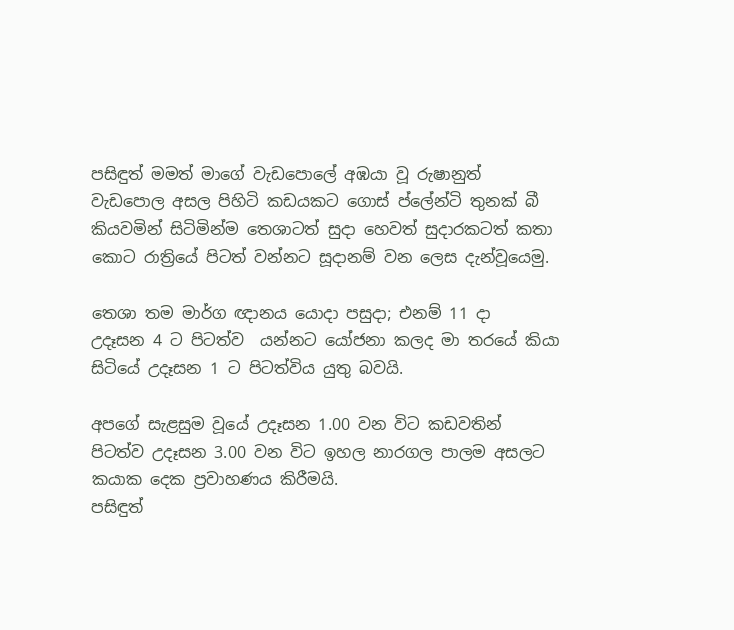පසිඳුත් මමත් මාගේ වැඩපොලේ අඹයා වූ රුෂානුත් වැඩපොල අසල පිහිටි කඩයකට ගොස් ප්ලේන්ටි තුනක් බී කියවමින් සිටිමින්ම තෙශාටත් සුදා හෙවත් සුදාරකටත් කතා කොට රාත්‍රියේ පිටත් වන්නට සූදානම් වන ලෙස දැන්වූයෙමු.

තෙශා තම මාර්ග ඥානය යොදා පසුදා; එනම් 11 දා  උදෑසන 4 ට පිටත්ව  යන්නට යෝජනා කලද මා තරයේ කියා සිටියේ උදෑසන 1 ට පිටත්විය යුතු බවයි.

අපගේ සැළසුම වූයේ උදෑසන 1.00 වන විට කඩවතින් පිටත්ව උදෑසන 3.00 වන විට ඉහල නාරගල පාලම අසලට කයාක දෙක ප්‍රවාහණය කිරීමයි.
පසිඳුත්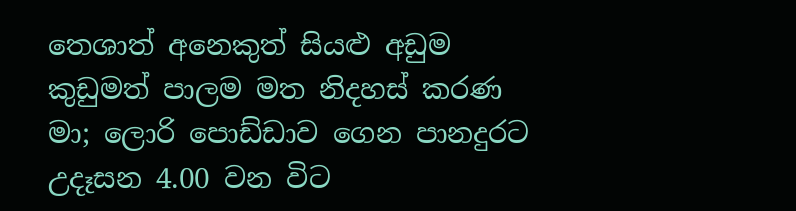තෙශාත් අනෙකුත් සියළු අඩුම කුඩුමත් පාලම මත නිදහස් කරණ මා; ලොරි පොඩ්ඩාව ගෙන පානදුරට උදෑසන 4.00 වන විට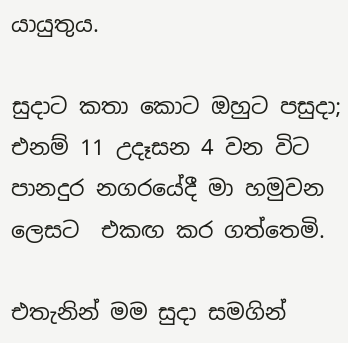යායුතුය.

සුදාට කතා කොට ඔහුට පසුදා; එනම් 11 උදෑසන 4 වන විට පානදුර නගරයේදී මා හමුවන ලෙසට  එකඟ කර ගත්තෙමි.

එතැනින් මම සුදා සමගින්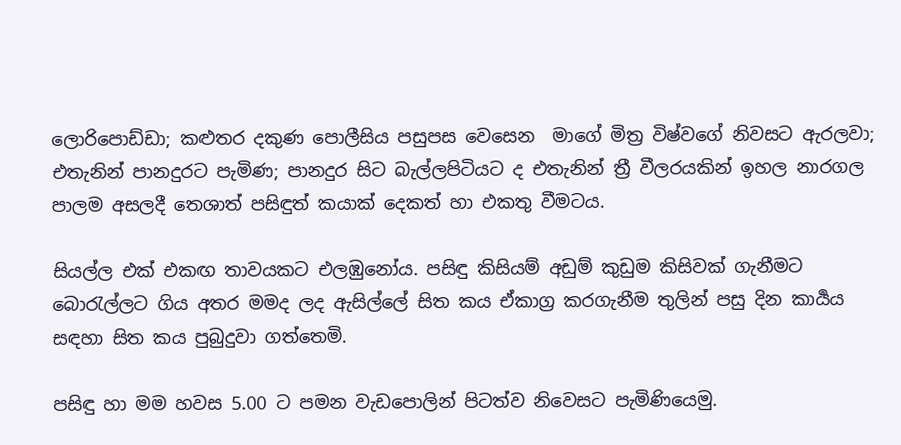ලොරිපොඩ්ඩා; කළුතර දකුණ පොලීසිය පසුපස වෙසෙන  මාගේ මිත්‍ර විෂ්වගේ නිවසට ඇරලවා; එතැනින් පානදුරට පැමිණ; පානදුර සිට බැල්ලපිටියට ද එතැනින් ත්‍රී වීලරයකින් ඉහල නාරගල පාලම අසලදී තෙශාත් පසිඳුත් කයාක් දෙකත් හා එකතු වීමටය.

සියල්ල එක් එකඟ තාවයකට එලඹුනෝය. පසිඳු කිසියම් අඩුම් කුඩුම කිසිවක් ගැනීමට බොරැල්ලට ගිය අතර මමද ලද ඇසිල්ලේ සිත කය ඒකාග්‍ර කරගැනීම තුලින් පසු දින කාර්‍යය සඳහා සිත කය පුබුදුවා ගත්තෙමි.

පසිඳු හා මම හවස 5.00 ට පමන වැඩපොලින් පිටත්ව නිවෙසට පැමිණියෙමු.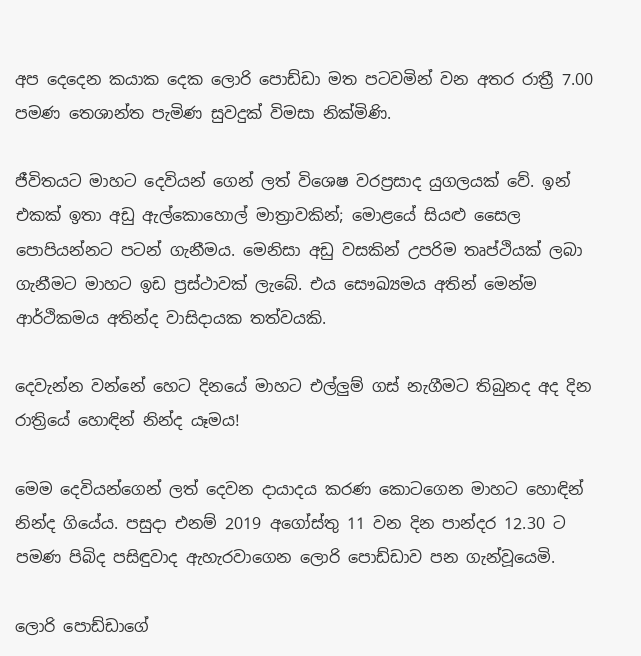අප දෙදෙන කයාක දෙක ලොරි පොඩ්ඩා මත පටවමින් වන අතර රාත්‍රී 7.00 පමණ තෙශාන්ත පැමිණ සුවදුක් විමසා නික්මිණි.

ජීවිතයට මාහට දෙවියන් ගෙන් ලත් විශෙෂ වරප්‍රසාද යුගලයක් වේ. ඉන් එකක් ඉතා අඩු ඇල්කොහොල් මාත්‍රාවකින්; මොළයේ සියළු සෛල පොපියන්නට පටන් ගැනීමය. මෙනිසා අඩු වසකින් උපරිම තෘප්ථියක් ලබා ගැනීමට මාහට ඉඩ ප්‍රස්ථාවක් ලැබේ. එය සෞඛ්‍යමය අතින් මෙන්ම ආර්ථිකමය අතින්ද වාසිදායක තත්වයකි.

දෙවැන්න වන්නේ හෙට දිනයේ මාහට එල්ලුම් ගස් නැගීමට තිබුනද අද දින රාත්‍රියේ හොඳින් නින්ද යෑමය!

මෙම දෙවියන්ගෙන් ලත් දෙවන දායාදය කරණ කොටගෙන මාහට හොඳින් නින්ද ගියේය. පසුදා එනම් 2019 අගෝස්තු 11 වන දින පාන්දර 12.30 ට පමණ පිබිද පසිඳුවාද ඇහැරවාගෙන ලොරි පොඩ්ඩාව පන ගැන්වූයෙමි.

ලොරි පොඩ්ඩාගේ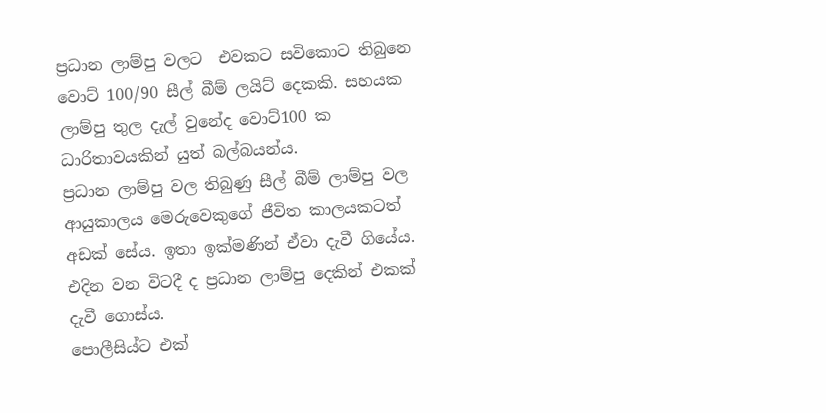ප්‍රධාන ලාම්පු වලට  එවකට සවිකොට තිබුනෙ වොට් 100/90 සීල් බීම් ලයිට් දෙකකි. සහයක ලාම්පු තුල දැල් වුනේද වොට්100 ක ධාරිතාවයකින් යුත් බල්බයන්ය.
ප්‍රධාන ලාම්පු වල තිබුණු සීල් බීම් ලාම්පු වල ආයුකාලය මෙරුවෙකුගේ ජීවිත කාලයකටත් අඩක් සේය. ඉතා ඉක්මණින් ඒවා දැවී ගියේය. එදින වන විටදී ද ප්‍රධාන ලාම්පු දෙකින් එකක් දැවී ගොස්ය.
පොලීසිය්ට එක්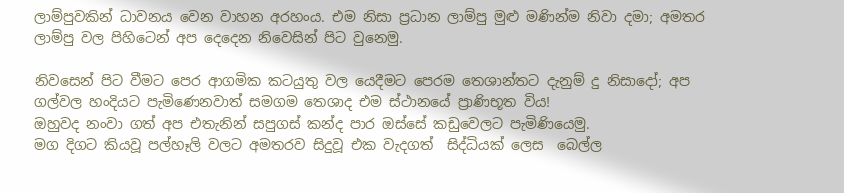ලාම්පුවකින් ධාවනය වෙන වාහන අරහංය. එම නිසා ප්‍රධාන ලාම්පු මුළු මණින්ම නිවා දමා; අමතර ලාම්පු වල පිහිටෙන් අප දෙදෙන නිවෙසින් පිට වුනෙමු.

නිවසෙන් පිට වීමට පෙර ආගමික කටයුතු වල යෙදීමට පෙරම තෙශාන්තට දැනුම් දු නිසාදෝ; අප ගල්වල හංදියට පැමිණෙනවාත් සමගම තෙශාද එම ස්ථානයේ ප්‍රාණිභූත විය!
ඔහුවද නංවා ගත් අප එතැනින් සපුගස් කන්ද පාර ඔස්සේ කඩුවෙලට පැමිණියෙමු.
මග දිගට කියවූ පල්හෑලි වලට අමතරව සිදුවූ එක වැදගත්  සිද්ධියක් ලෙස  බෙල්ල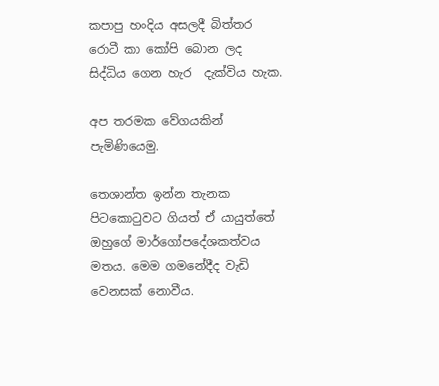කපාපු හංදිය අසලදී බිත්තර රොටී කා කෝපි බොන ලද සිද්ධිය ගෙන හැර  දැක්විය හැක.

අප තරමක වේගයකින් පැමිණියෙමු.

තෙශාන්ත ඉන්න තැනක පිටකොටුවට ගියත් ඒ යායුත්තේ ඔහුගේ මාර්ගෝපදේශකත්වය මතය. මෙම ගමනේදීද වැඩි වෙනසක් නොවීය.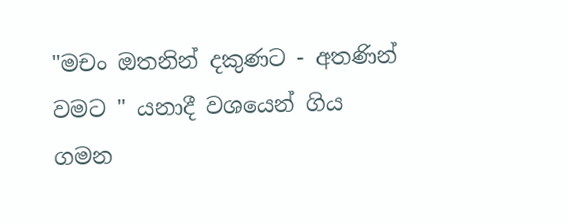"මචං ඔතනින් දකුණට - අතණින් වමට " යනාදී වශයෙන් ගිය ගමන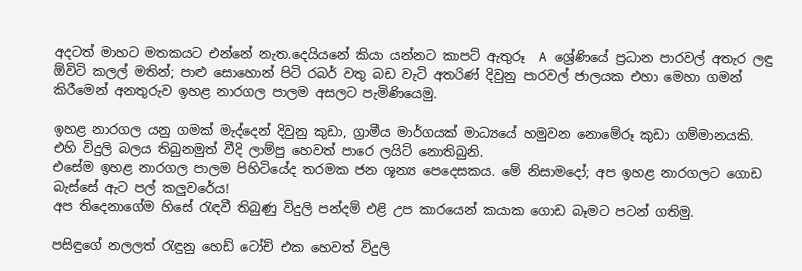අදටත් මාහට මතකයට එන්නේ නැත.දෙයියනේ කියා යන්නට කාපට් ඇතුරූ  A ශ්‍රේණියේ ප්‍රධාන පාරවල් අතැර ලඳු ඕවිටි කලල් මතින්; පාළු සොහොන් පිටි රබර් වතු බඩ වැටි අතරිණ් දිවුනු පාරවල් ජාලයක එහා මෙහා ගමන් කිරීමෙන් අනතුරුව ඉහළ නාරගල පාලම අසලට පැමිණියෙමු.

ඉහළ නාරගල යනු ගමක් මැද්දෙන් දිවුනු කුඩා, ග්‍රාමීය මාර්ගයක් මාධ්‍යයේ හමුවන නොමේරූ කුඩා ගම්මානයකි. එහි විදුලි බලය තිබුනමුත් වීදි ලාම්පු හෙවත් පාරෙ ලයිට් නොතිබුනි.
එසේම ඉහළ නාරගල පාලම පිහිටියේද තරමක ජන ශූන්‍ය පෙදෙසකය. මේ නිසාමදෝ; අප ඉහළ නාරගලට ගොඩ බැස්සේ ඇට පල් කලුවරේය!
අප තිදෙනාගේම හිසේ රැඳවී තිබුණු විදුලි පන්දම් එළි උප කාරයෙන් කයාක ගොඩ බෑමට පටන් ගතිමු.

පසිඳුගේ නලලත් රැඳුනු හෙඩ් ටෝච් එක හෙවත් විදුලි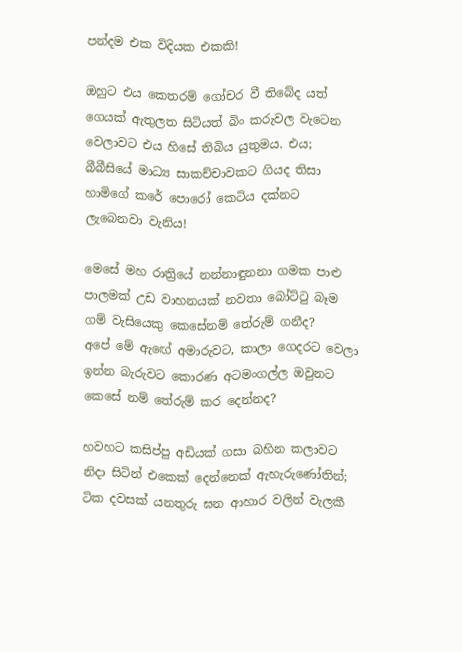පන්දම එක විදියක එකකි!

ඔහුට එය කෙතරම් ගෝචර වී තිබේද යත් ගෙයක් ඇතුලත සිටියත් බිං කරුවල වැටෙන වෙලාවට එය හිසේ තිබිය යුතුමය. එය; බීබීසියේ මාධ්‍ය සාකච්චාවකට ගියද තිසා හාමිගේ කරේ පොරෝ කෙටිය දක්නට ලැබෙනවා වැනිය!

මෙසේ මහ රාත්‍රියේ නන්නාඳුනනා ගමක පාළු පාලමක් උඩ වාහනයක් නවතා බෝට්ටු බෑම ගම් වැසියෙකු කෙසේනම් තේරුම් ගනීද?
අපේ මේ ඇඟේ අමාරුවට, කාලා ගෙදරට වෙලා ඉන්න බැරුවට කොරණ අටමංගල්ල ඔවුනට කෙසේ නම් තේරුම් කර දෙන්නද?

හවහට කසිප්පු අඩියක් ගසා බහින කලාවට නිදා සිටින් එකෙක් දෙන්නෙක් ඇහැරුණෝතින්; ටික දවසක් යනතුරු ඝන ආහාර වලින් වැලකී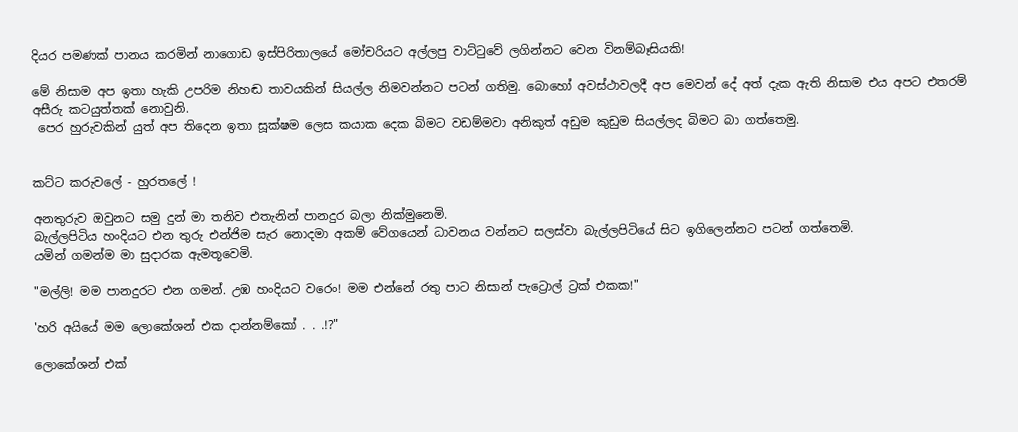දියර පමණක් පානය කරමින් නාගොඩ ඉස්පිරිතාලයේ මෝචරියට අල්ලපු වාට්ටුවේ ලගින්නට වෙන විනම්බෑසියකි!

මේ නිසාම අප ඉතා හැකි උපරිම නිහඬ තාවයකින් සියල්ල නිමවන්නට පටන් ගතිමු. බොහෝ අවස්ථාවලදී අප මෙවන් දේ අත් දැක ඇති නිසාම එය අපට එතරම් අසීරු කටයුත්තක් නොවුනි.
 පෙර හුරුවකින් යුත් අප තිදෙන ඉතා සූක්ෂම ලෙස කයාක දෙක බිමට වඩම්මවා අනිකුත් අඩුම කුඩුම සියල්ලද බිමට බා ගත්තෙමු.


කට්ට කරුවලේ - හුරතලේ !

අනතුරුව ඔවුනට සමු දුන් මා තනිව එතැනින් පානදුර බලා නික්මුනෙමි.
බැල්ලපිටිය හංදියට එන තුරු එන්ජිම සැර නොදමා අකම් වේගයෙන් ධාවනය වන්නට සලස්වා බැල්ලපිටියේ සිට ඉගිලෙන්නට පටන් ගත්තෙමි.
යමින් ගමන්ම මා සුදාරක ඇමතූවෙමි.

"මල්ලි! මම පානදුරට එන ගමන්. උඹ හංදියට වරෙං! මම එන්නේ රතු පාට නිසාන් පැට්‍රොල් ට්‍රක් එකක!"

'හරි අයියේ මම ලොකේශන් එක දාන්නම්කෝ . . .!?"

ලොකේශන් එක්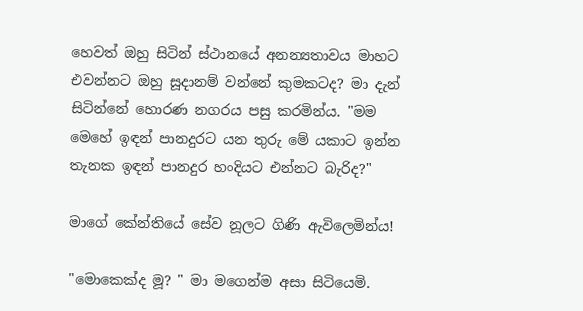හෙවත් ඔහු සිටින් ස්ථානයේ අනන්‍යතාවය මාහට එවන්නට ඔහු සූදානම් වන්නේ කුමකටද? මා දැන් සිටින්නේ හොරණ නගරය පසු කරමින්ය. "මම මෙහේ ඉඳන් පානදුරට යන තුරු මේ යකාට ඉන්න තැනක ඉඳන් පානදුර හංදියට එන්නට බැරිද?"

මාගේ කේන්තියේ සේව නූලට ගිණි ඇවිලෙමින්ය!

"මොකෙක්ද මූ? " මා මගෙන්ම අසා සිටියෙමි.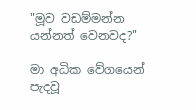"මූව වඩම්මන්න යන්නත් වෙනවද?"

මා අධික වේගයෙන් පැදවූ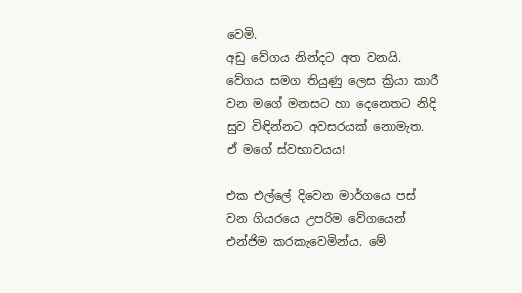වෙමි.
අඩු වේගය නින්දට අත වනයි. වේගය සමග තියුණු ලෙස ක්‍රියා කාරී වන මගේ මනසට හා දෙනෙතට නිදි සුව විඳින්නට අවසරයක් නොමැත. ඒ මගේ ස්වභාවයය!

එක එල්ලේ දිවෙන මාර්ගයෙ පස් වන ගියරයෙ උපරිම වේගයෙන් එන්ජිම කරකැවෙමින්ය. මේ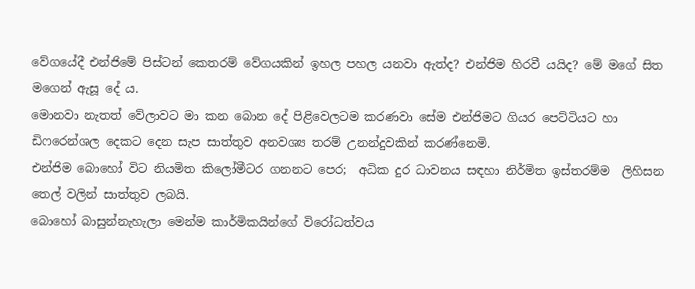වේගයේදී එන්ජිමේ පිස්ටන් කෙතරම් වේගයකින් ඉහල පහල යනවා ඇත්ද? එන්ජිම හිරවී යයිද? මේ මගේ සිත මගෙන් ඇසූ දේ ය.
මොනවා නැතත් වේලාවට මා කන බොන දේ පිළිවෙලටම කරණවා සේම එන්ජිමට ගියර පෙට්ටියට හා ඩිෆරෙන්ශල දෙකට දෙන සැප සාත්තුව අනවශ්‍ය තරම් උනන්දුවකින් කරණ්නෙමි.
එන්ජිම බොහෝ විට නියමිත කිලෝමීටර ගනනට පෙර;  අධික දුර ධාවනය සඳහා නිර්මිත ඉස්තරම්ම  ලිහිසන තෙල් වලින් සාත්තුව ලබයි.
බොහෝ බාසුන්නැහැලා මෙන්ම කාර්මිකයින්ගේ විරෝධත්වය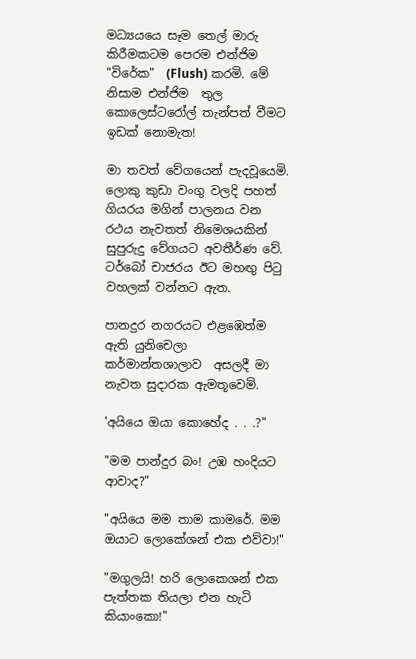මධ්‍යයයෙ සෑම තෙල් මාරු කිරීමකටම පෙරම එන්ජිම "විරේක"  (Flush) කරමි. මේ නිසාම එන්ජිම  තුල කොලෙස්ටරෝල් තැන්පත් වීමට ඉඩක් නොමැත!

මා තවත් වේගයෙන් පැදවූයෙමි. ලොකු කුඩා වංගු වලදි පහත් ගියරය මගින් පාලනය වන රථය නැවතත් නිමෙශයකින් සුපුරුදු වේගයට අවතීර්ණ වේ. ටර්බෝ චාජරය ඊට මහඟු පිටු වහලක් වන්නට ඇත.

පානදුර නගරයට එළඹෙත්ම ඇති යුනිචෙලා කර්මාන්තශාලාව  අසලදී මා නැවත සුදාරක ඇමතූවෙමි.

'අයියෙ ඔයා කොහේද . . .?"

"මම පාන්දුර බං! උඹ හංදියට ආවාද?"

"අයියෙ මම තාම කාමරේ. මම ඔයාට ලොකේශන් එක එව්වා!"

"මගුලයි! හරි ලොකෙශන් එක පැත්තක තියලා එන හැටි කියාංකො!"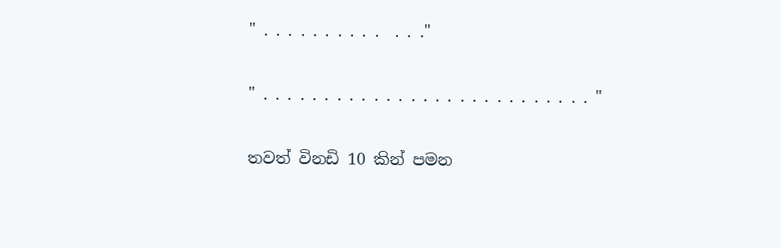" . . . . . . . . . .  . . ."

" . . . . . . . . . . . . . . . . . . . . . . . . . . . "

තවත් විනඩි 10 කින් පමන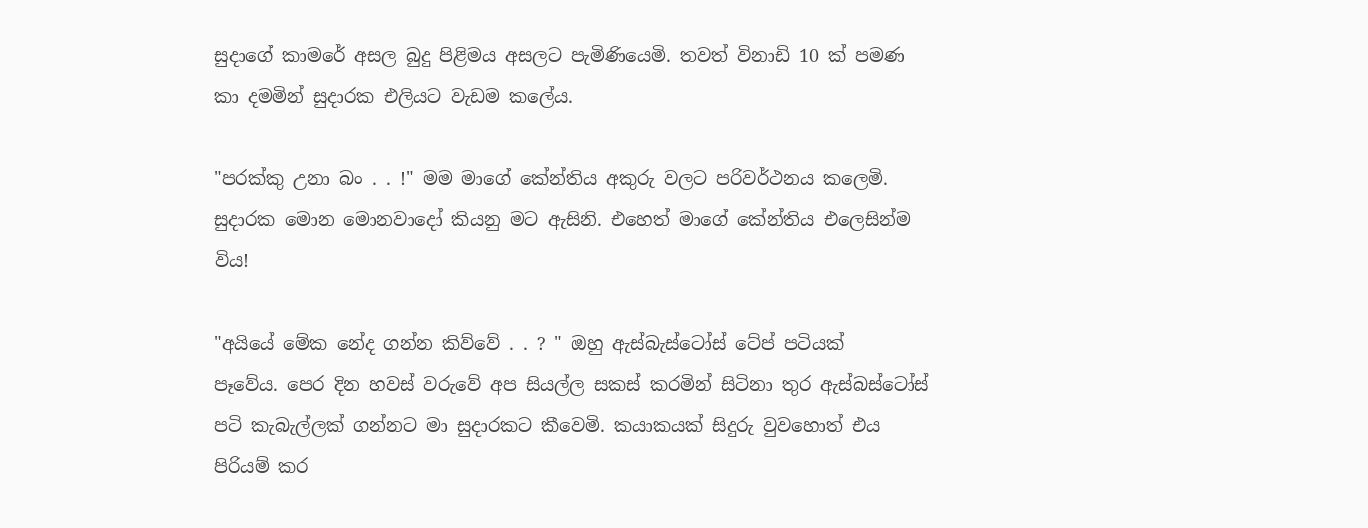සුදාගේ කාමරේ අසල බුදු පිළිමය අසලට පැමිණියෙමි. තවත් විනාඩි 10 ක් පමණ කා දමමින් සුදාරක එලියට වැඩම කලේය.

"පරක්කු උනා බං . . !" මම මාගේ කේන්තිය අකුරු වලට පරිවර්ථනය කලෙමි. සුදාරක මොන මොනවාදෝ කියනු මට ඇසිනි. එහෙත් මාගේ කේන්තිය එලෙසින්ම විය!

"අයියේ මේක නේද ගන්න කිව්වේ . . ? " ඔහු ඇස්බැස්ටෝස් ටේප් පටියක්   පෑවේය. පෙර දින හවස් වරුවේ අප සියල්ල සකස් කරමින් සිටිනා තුර ඇස්බස්ටෝස් පටි කැබැල්ලක් ගන්නට මා සුදාරකට කීවෙමි. කයාකයක් සිදුරු වුවහොත් එය පිරියම් කර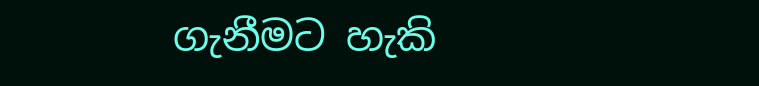ගැනීමට හැකි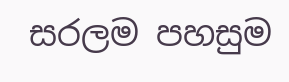සරලම පහසුම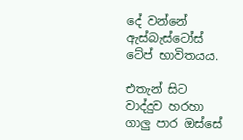දේ වන්නේ ඇස්බැස්ටෝස් ටේප් භාවිතයය.

එතැන් සිට වාද්දුව හරහා ගාලු පාර ඔස්සේ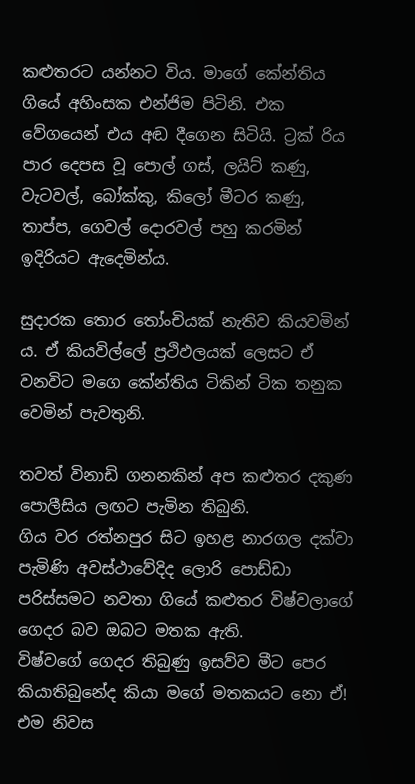කළුතරට යන්නට විය. මාගේ කේන්තිය ගියේ අහිංසක එන්ජිම පිටිනි. එක වේගයෙන් එය අඬ දීගෙන සිටියි. ට්‍රක් රිය පාර දෙපස වූ පොල් ගස්, ලයිට් කණු, වැටවල්, බෝක්කු, කිලෝ මීටර කණු, තාප්ප, ගෙවල් දොරවල් පහු කරමින් ඉදිරියට ඇදෙමින්ය.

සුදාරක තොර තෝංචියක් නැතිව කියවමින් ය. ඒ කියවිල්ලේ ප්‍රථිඵලයක් ලෙසට ඒ වනවිට මගෙ කේන්තිය ටිකින් ටික තනුක වෙමින් පැවතුනි.

තවත් විනාඩි ගනනකින් අප කළුතර දකුණ පොලීසිය ලඟට පැමින තිබුනි.
ගිය වර රත්නපුර සිට ඉහළ නාරගල දක්වා පැමිණි අවස්ථාවේදිද ලොරි පොඩ්ඩා පරිස්සමට නවතා ගියේ කළුතර විෂ්වලාගේ ගෙදර බව ඔබට මතක ඇති.
විෂ්වගේ ගෙදර තිබුණු ඉසව්ව මීට පෙර කියාතිබුනේද කියා මගේ මතකයට නො ඒ! එම නිවස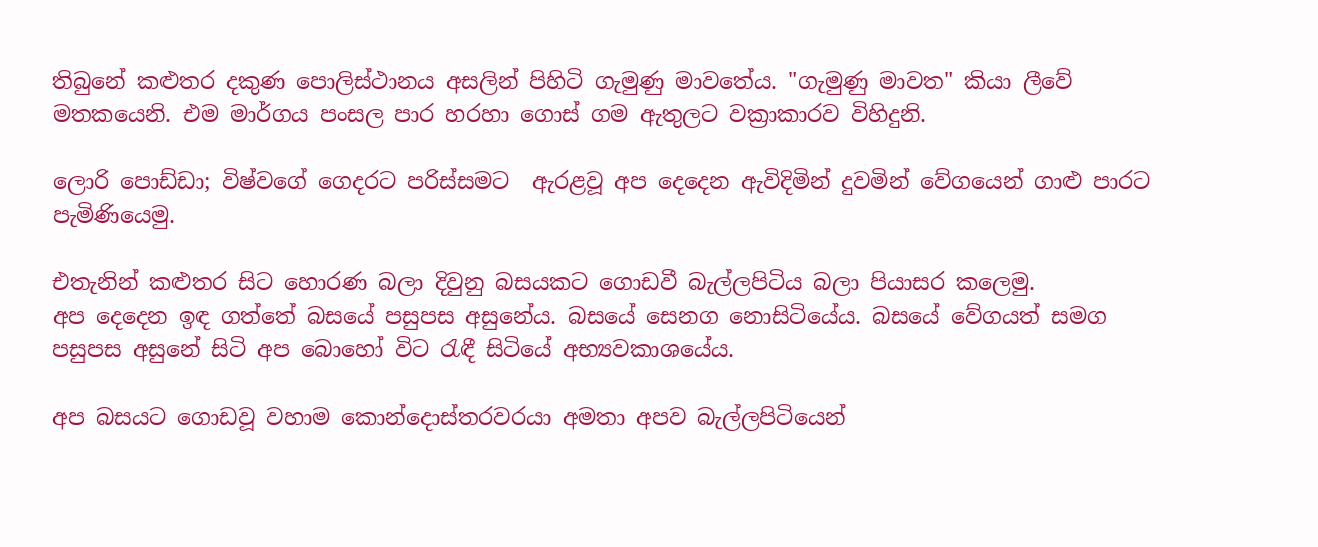තිබුනේ කළුතර දකුණ පොලිස්ථානය අසලින් පිහිටි ගැමුණු මාවතේය. "ගැමුණු මාවත" කියා ලීවේ මතකයෙනි. එම මාර්ගය පංසල පාර හරහා ගොස් ගම ඇතුලට වක්‍රාකාරව විහිදුනි.

ලොරි පොඩ්ඩා; විෂ්වගේ ගෙදරට පරිස්සමට  ඇරළවූ අප දෙදෙන ඇවිදිමින් දුවමින් වේගයෙන් ගාළු පාරට පැමිණියෙමු.

එතැනින් කළුතර සිට හොරණ බලා දිවුනු බසයකට ගොඩවී බැල්ලපිටිය බලා පියාසර කලෙමු.
අප දෙදෙන ඉඳ ගත්තේ බසයේ පසුපස අසුනේය. බසයේ සෙනග නොසිටියේය. බසයේ වේගයත් සමග පසුපස අසුනේ සිටි අප බොහෝ විට රැඳී සිටියේ අභ්‍යවකාශයේය.

අප බසයට ගොඩවූ වහාම කොන්දොස්තරවරයා අමතා අපව බැල්ලපිටියෙන්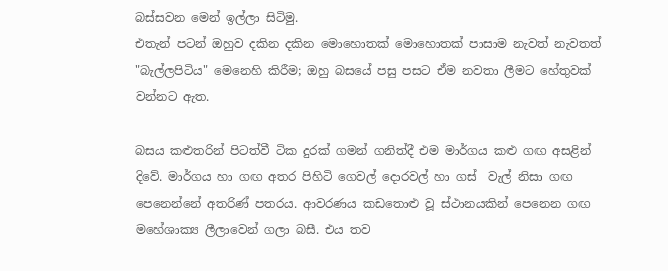බස්සවන මෙන් ඉල්ලා සිටිමු.
එතැන් පටන් ඔහුව දකින දකින මොහොතක් මොහොතක් පාසාම නැවත් නැවතත් "බැල්ලපිටිය" මෙනෙහි කිරීම; ඔහු බසයේ පසු පසට ඒම නවතා ලීමට හේතුවක් වන්නට ඇත.

බසය කළුතරින් පිටත්වී ටික දුරක් ගමන් ගනිත්දී එම මාර්ගය කළු ගඟ අසළින් දිවේ. මාර්ගය හා ගඟ අතර පිහිටි ගෙවල් දොරවල් හා ගස්  වැල් නිසා ගඟ පෙනෙන්නේ අතරිණ් පතරය. ආවරණය කඩතොළු වූ ස්ථානයකින් පෙනෙන ගඟ මහේශාක්‍ය ලීලාවෙන් ගලා බසී. එය තව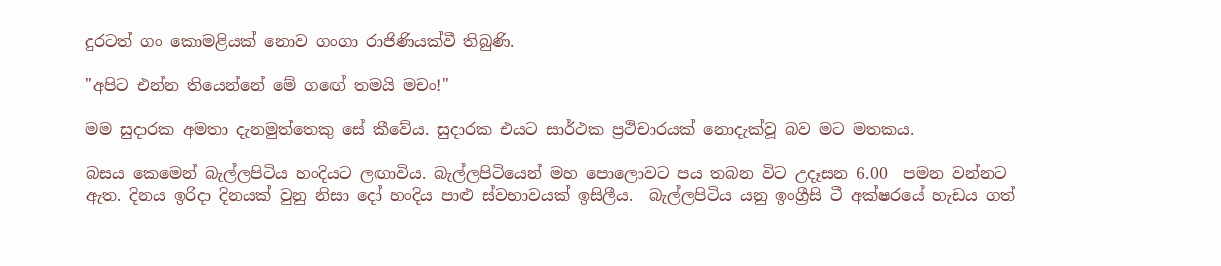දුරටත් ගං කොමළියක් නොව ගංගා රාජිණියක්වී තිබුණි.

"අපිට එන්න තියෙන්නේ මේ ගඟේ තමයි මචං!"

මම සුදාරක අමතා දැනමුත්තෙකු සේ කීවේය. සුදාරක එයට සාර්ථක ප්‍රථිචාරයක් නොදැක්වූ බව මට මතකය.

බසය කෙමෙන් බැල්ලපිටිය හංදියට ලඟාවිය. බැල්ලපිටියෙන් මහ පොලොවට පය තබන විට උදෑසන 6.00  පමන වන්නට ඇත. දිනය ඉරිදා දිනයක් වුනු නිසා දෝ හංදිය පාළු ස්වභාවයක් ඉසිලීය.  බැල්ලපිටිය යනු ඉංග්‍රීසි ටී අක්ෂරයේ හැඩය ගත්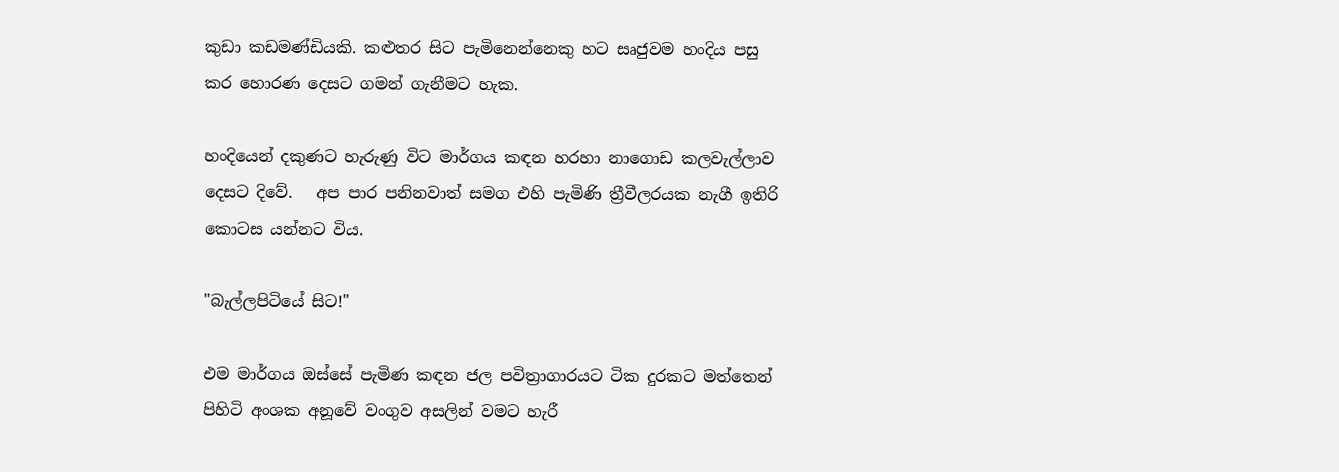කුඩා කඩමණ්ඩියකි. කළුතර සිට පැමිනෙන්නෙකු හට සෘජුවම හංදිය පසු කර හොරණ දෙසට ගමන් ගැනීමට හැක.

හංදියෙන් දකුණට හැරුණු විට මාර්ගය කඳන හරහා නාගොඩ කලවැල්ලාව දෙසට දිවේ.   අප පාර පනිනවාත් සමග එහි පැමිණි ත්‍රීවීලරයක නැගී ඉතිරි කොටස යන්නට විය.

"බැල්ලපිටියේ සිට!"

එම මාර්ගය ඔස්සේ පැමිණ කඳන ජල පවිත්‍රාගාරයට ටික දුරකට මත්තෙන් පිහිටි අංශක අනූවේ වංගුව අසලින් වමට හැරී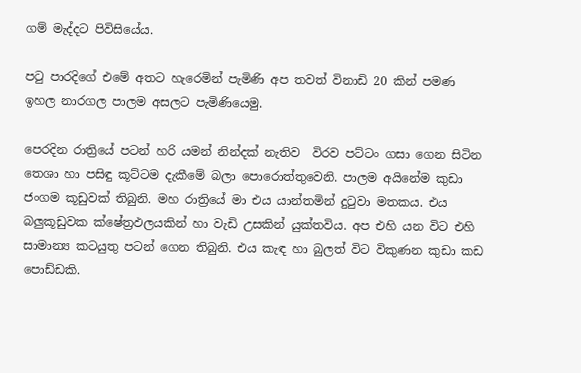ගම් මැද්දට පිවිසියේය.

පටු පාරදිගේ එමේ අතට හැරෙමින් පැමිණි අප තවත් විනාඩි 20 කින් පමණ ඉහල නාරගල පාලම අසලට පැමිණියෙමු.

පෙරදින රාත්‍රියේ පටන් හරි යමන් නින්දක් නැතිව  විරව පට්ටං ගසා ගෙන සිටින තෙශා හා පසිඳු කූට්ටම දැකීමේ බලා පොරොත්තුවෙනි. පාලම අයිනේම කුඩා ජංගම කූඩුවක් තිබුනි. මහ රාත්‍රියේ මා එය යාන්තමින් දුටුවා මතකය. එය බලුකූඩුවක ක්ෂේත්‍රඵලයකින් හා වැඩි උසකින් යුක්තවිය. අප එහි යන විට එහි සාමාන්‍ය කටයුතු පටන් ගෙන තිබුනි. එය කැඳ හා බුලත් විට විකුණන කුඩා කඩ පොඩ්ඩකි.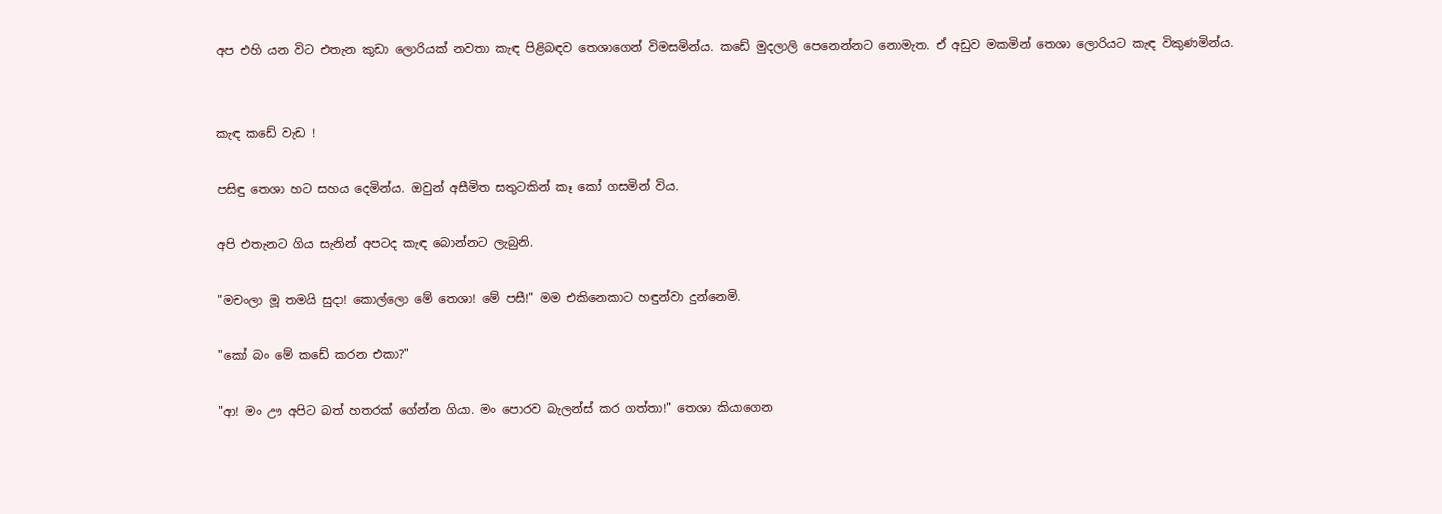අප එහි යන විට එතැන කුඩා ලොරියක් නවතා කැඳ පිළිබඳව තෙශාගෙන් විමසමින්ය. කඩේ මුදලාලි පෙනෙන්නට නොමැත. ඒ අඩුව මකමින් තෙශා ලොරියට කැඳ විකුණමින්ය.


කැඳ කඩේ වැඩ !

පසිඳු තෙශා හට සහය දෙමින්ය. ඔවුන් අසීමිත සතුටකින් කෑ කෝ ගසමින් විය.

අපි එතැනට ගිය සැනින් අපටද කැඳ බොන්නට ලැබුනි.

"මචංලා මූ තමයි සුදා! කොල්ලො මේ තෙශා! මේ පසී!" මම එකිනෙකාට හඳුන්වා දුන්නෙමි.

"කෝ බං මේ කඩේ කරන එකා?"

"ආ! මං ඌ අපිට බත් හතරක් ගේන්න ගියා. මං පොරව බැලන්ස් කර ගත්තා!" තෙශා කියාගෙන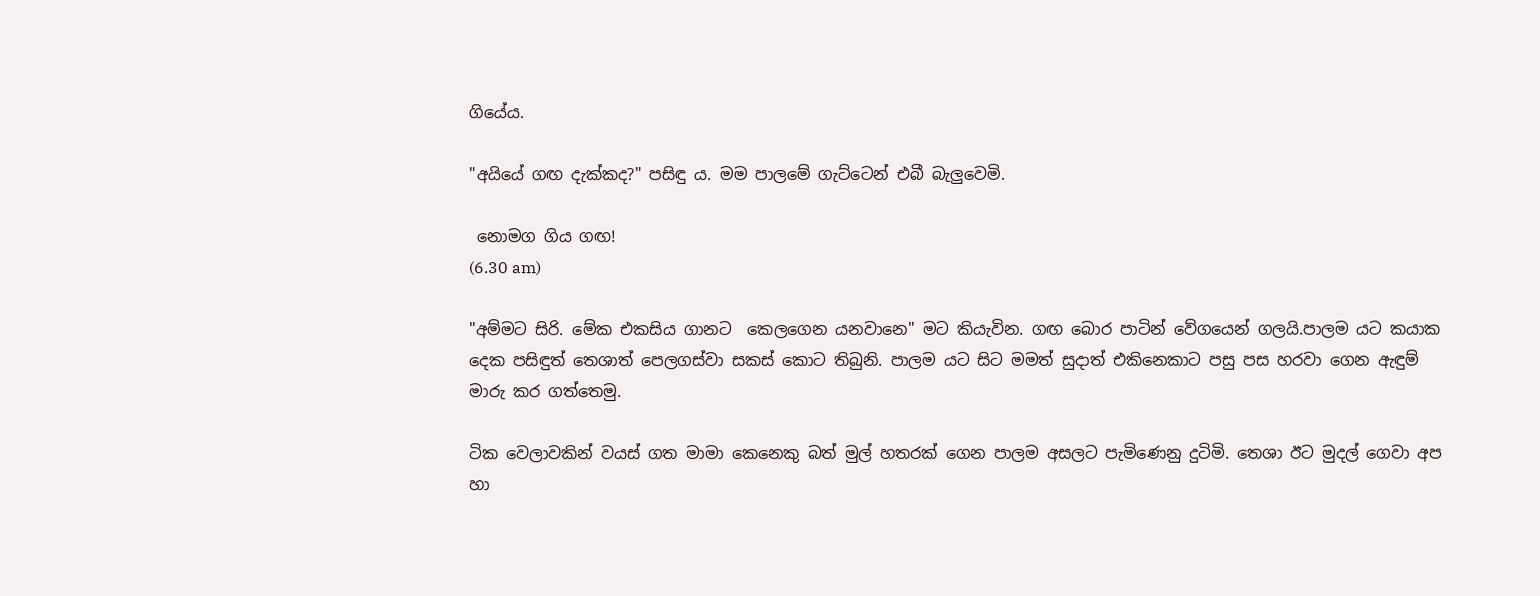ගියේය.

"අයියේ ගඟ දැක්කද?" පසිඳු ය. මම පාලමේ ගැට්ටෙන් එබී බැලුවෙමි.

 නොමග ගිය ගඟ!
(6.30 am)

"අම්මට සිරි. මේක එකසිය ගානට  කෙලගෙන යනවානෙ" මට කියැවින. ගඟ බොර පාටින් වේගයෙන් ගලයි.පාලම යට කයාක දෙක පසිඳුත් තෙශාත් පෙලගස්වා සකස් කොට තිබුනි. පාලම යට සිට මමත් සුදාත් එකිනෙකාට පසු පස හරවා ගෙන ඇඳුම් මාරු කර ගත්තෙමු.

ටික වෙලාවකින් වයස් ගත මාමා කෙනෙකු බත් මුල් හතරක් ගෙන පාලම අසලට පැමිණෙනු දුටිමි. තෙශා ඊට මුදල් ගෙවා අප හා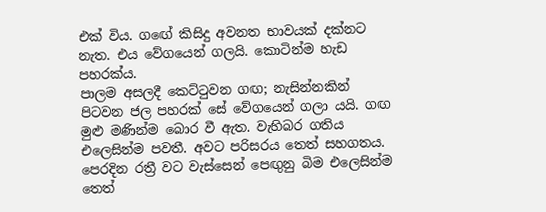එක් විය. ගඟේ කිසිදු අවනත භාවයක් දක්නට නැත. එය වේගයෙන් ගලයි. කොටින්ම හැඩ පහරක්ය.
පාලම අසලදී කෙට්ටුවන ගඟ; නැසින්නකින් පිටවන ජල පහරක් සේ වේගයෙන් ගලා යයි. ගඟ මුළු මණින්ම බොර වී ඇත. වැහිබර ගතිය එලෙසින්ම පවතී. අවට පරිසරය තෙත් සහගතය. පෙරදින රත්‍රී වට වැස්සෙන් පෙඟුනු බිම එලෙසින්ම තෙත්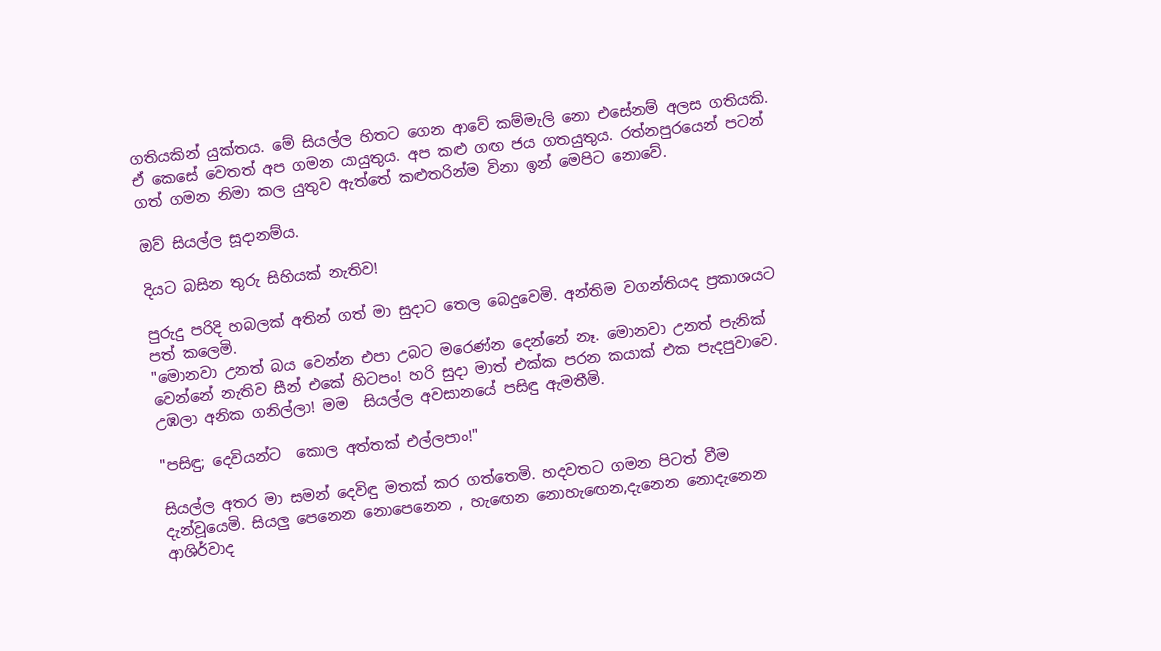ගතියකින් යුක්තය. මේ සියල්ල හිතට ගෙන ආවේ කම්මැලි නො එසේනම් අලස ගතියකි.
ඒ කෙසේ වෙතත් අප ගමන යායුතුය. අප කළු ගඟ ජය ගතයුතුය. රත්නපුරයෙන් පටන් ගත් ගමන නිමා කල යුතුව ඇත්තේ කළුතරින්ම විනා ඉන් මෙපිට නොවේ.

ඔව් සියල්ල සූදානම්ය.

දියට බසින තුරු සිහියක් නැතිව!

පුරුදු පරිදි හබලක් අතින් ගත් මා සුදාට තෙල බෙදුවෙමි. අන්තිම වගන්තියද ප්‍රකාශයට පත් කලෙමි.
"මොනවා උනත් බය වෙන්න එපා උබට මරෙණ්න දෙන්නේ නෑ. මොනවා උනත් පැනික් වෙන්නේ නැතිව සීන් එකේ හිටපං! හරි සුදා මාත් එක්ක පරන කයාක් එක පැදපුවාවෙ. උඹලා අනික ගනිල්ලා! මම  සියල්ල අවසානයේ පසිඳු ඇමතීමි.

"පසිඳු; දෙවියන්ට  කොල අත්තක් එල්ලපාං!"

සියල්ල අතර මා සමන් දෙවිඳු මතක් කර ගත්තෙමි. හදවතට ගමන පිටත් වීම දැන්වූයෙමි. සියලු පෙනෙන නොපෙනෙන , හැඟෙන නොහැඟෙන,දැනෙන නොදැනෙන ආශිර්වාද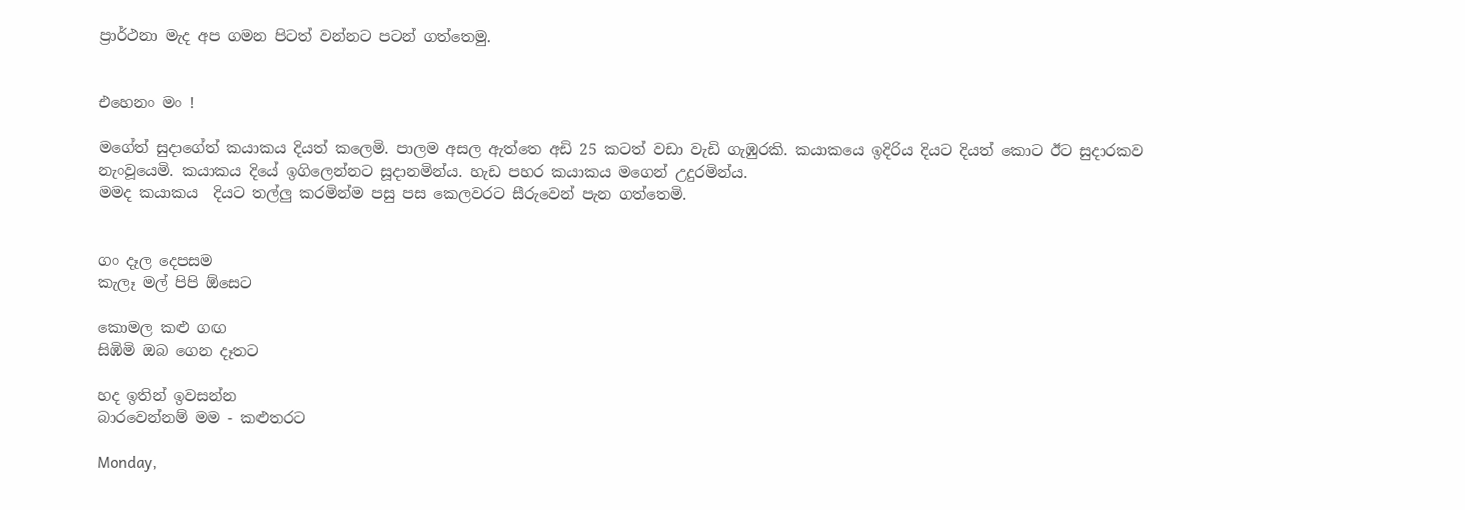ප්‍රාර්ථනා මැද අප ගමන පිටත් වන්නට පටන් ගත්තෙමු.


එහෙනං මං !

මගේත් සුදාගේත් කයාකය දියත් කලෙමි. පාලම අසල ඇත්තෙ අඩි 25 කටත් වඩා වැඩි ගැඹුරකි. කයාකයෙ ඉදිරිය දියට දියත් කොට ඊට සුදාරකව නැංවූයෙමි. කයාකය දියේ ඉගිලෙන්නට සූදානමින්ය. හැඩ පහර කයාකය මගෙන් උදුරමින්ය.
මමද කයාකය  දියට තල්ලු කරමින්ම පසු පස කෙලවරට සීරුවෙන් පැන ගත්තෙමි.


ගං දෑල දෙපසම
කැලෑ මල් පිපි ඕසෙට

කොමල කළු ගඟ
සිඹිමි ඔබ ගෙන දෑතට

හද ඉතින් ඉවසන්න
බාරවෙන්නම් මම - කළුතරට

Monday,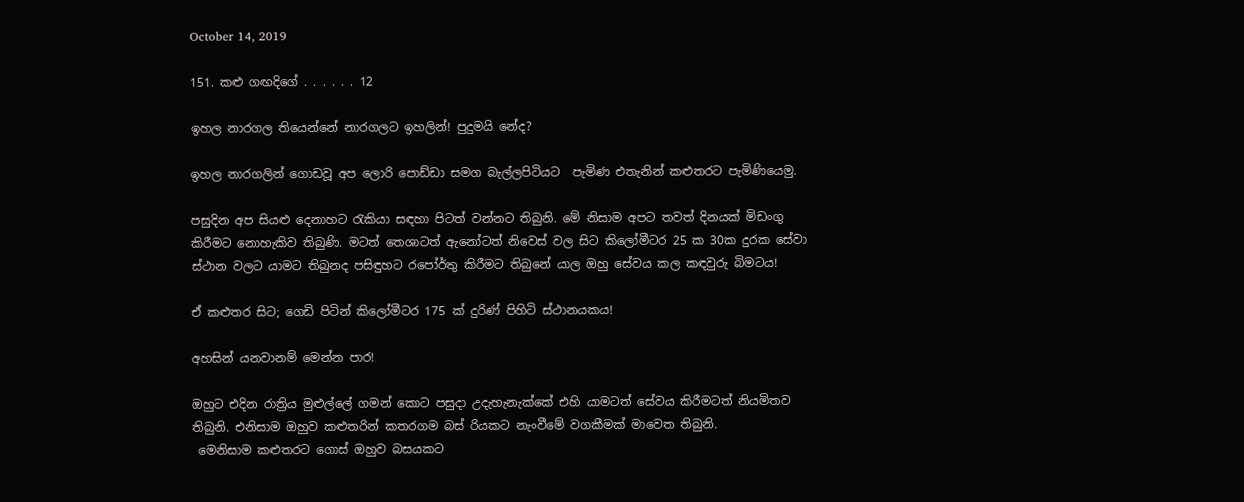October 14, 2019

151. කළු ගඟදිගේ . . . . . . 12

ඉහල නාරගල තියෙන්නේ නාරගලට ඉහලින්! පුදුමයි නේද?

ඉහල නාරගලින් ගොඩවූ අප ලොරි පොඩ්ඩා සමග බැල්ලපිටියට  පැමිණ එතැනින් කළුතරට පැමිණියෙමු.

පසුදින අප සියළු දෙනාහට රැකියා සඳහා පිටත් වන්නට තිබුනි. මේ නිසාම අපට තවත් දිනයක් මිඩංගු කිරීමට නොහැකිව තිබුණි. මටත් තෙශාටත් ඇනෝටත් නිවෙස් වල සිට කිලෝමීටර 25 ක 30ක දුරක සේවා ස්ථාන වලට යාමට තිබුනද පසිඳුහට රපෝර්තු කිරීමට තිබුනේ යාල ඔහු සේවය කල කඳවුරු බිමටය!

ඒ කළුතර සිට; ගෙඩි පිටින් කිලෝමීටර 175 ක් දුරිණ් පිහිටි ස්ථානයකය!

අහසින් යනවානම් මෙන්න පාර!

ඔහුට එදින රාත්‍රිය මුළුල්ලේ ගමන් කොට පසුදා උදැහැනැක්කේ එහි යාමටත් සේවය කිරීමටත් නියමිතව තිබුනි. එනිසාම ඔහුව කළුතරින් කතරගම බස් රියකට නැංවීමේ වගකීමක් මාවෙත තිබුනි.
 මෙනිසාම කළුතරට ගොස් ඔහුව බසයකට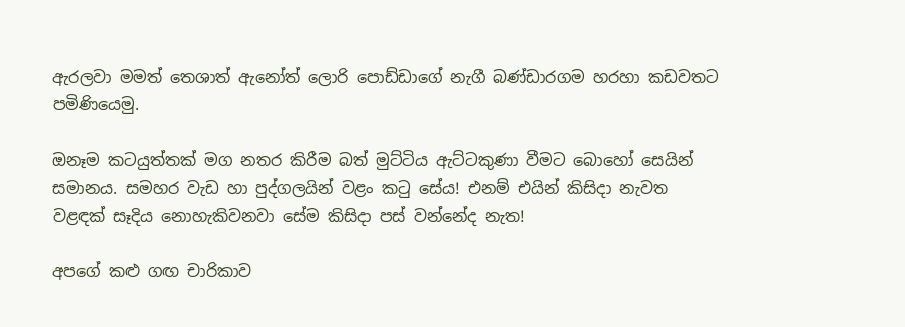ඇරලවා මමත් තෙශාත් ඇනෝත් ලොරි පොඩ්ඩාගේ නැගී බණ්ඩාරගම හරහා කඩවතට පමිණියෙමු.

ඔනෑම කටයුත්තක් මග නතර කිරීම බත් මුට්ටිය ඇට්ටකුණා වීමට බොහෝ සෙයින් සමානය. සමහර වැඩ හා පුද්ගලයින් වළං කටු සේය! එනම් එයින් කිසිදා නැවත වළඳක් සෑදිය නොහැකිවනවා සේම කිසිදා පස් වන්නේද නැත!

අපගේ කළු ගඟ චාරිකාව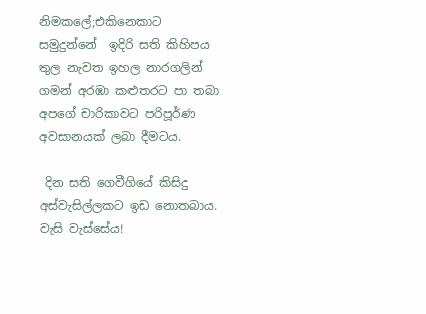නිමකලේ;එකිනෙකාට සමුදුන්නේ  ඉදිරි සති කිහිපය තුල නැවත ඉහල නාරගලින් ගමන් අරඹා කළුතරට පා තබා අපගේ චාරිකාවට පරිපූර්ණ අවසානයක් ලබා දීමටය.

 දින සති ගෙවීගියේ කිසිදු අස්වැසිල්ලකට ඉඩ නොතබාය.
වැසි වැස්සේය!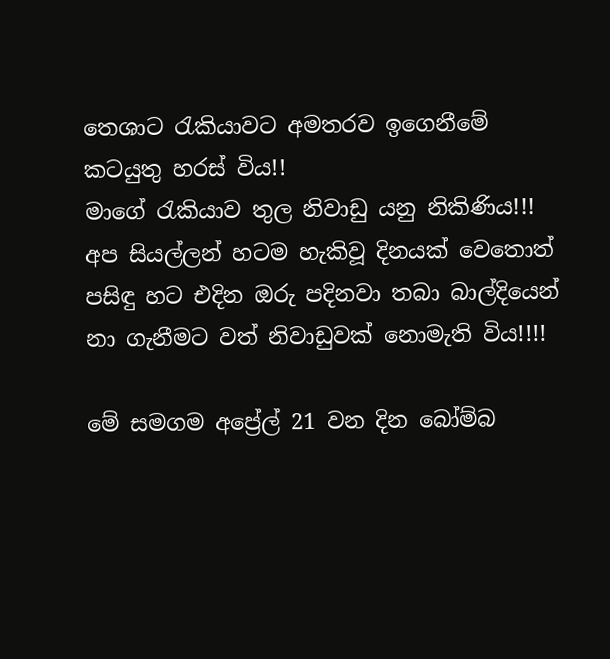තෙශාට රැකියාවට අමතරව ඉගෙනීමේ කටයුතු හරස් විය!!
මාගේ රැකියාව තුල නිවාඩු යනු නිකිණිය!!!
අප සියල්ලන් හටම හැකිවූ දිනයක් වෙතොත් පසිඳු හට එදින ඔරු පදිනවා තබා බාල්දියෙන් නා ගැනීමට වත් නිවාඩුවක් නොමැති විය!!!!

මේ සමගම අප්‍රේල් 21 වන දින බෝම්බ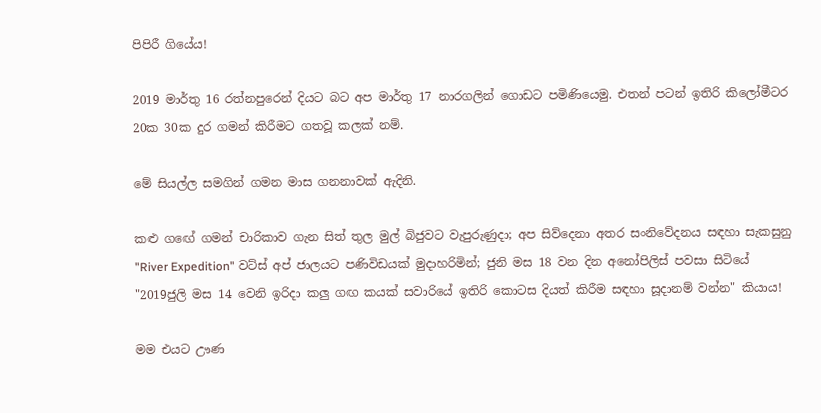පිපිරී ගියේය!

2019 මාර්තු 16 රත්නපුරෙන් දියට බට අප මාර්තු 17 නාරගලින් ගොඩට පමිණියෙමු. එතන් පටන් ඉතිරි කිලෝමීටර 20ක 30ක දුර ගමන් කිරීමට ගතවූ කලක් නම්.

මේ සියල්ල සමගින් ගමන මාස ගනනාවක් ඇදිනි.

කළු ගඟේ ගමන් චාරිකාව ගැන සිත් තුල මුල් බිජුවට වැපුරුණුදා; අප සිව්දෙනා අතර සංනිවේදනය සඳහා සැකසුනු "River Expedition" වට්ස් අප් ජාලයට පණිවිඩයක් මුදාහරිමින්; ජුනි මස 18 වන දින අනෝපිලිස් පවසා සිටියේ "2019ජුලි මස 14 වෙනි ඉරිදා කලු ගඟ කයක් සවාරියේ ඉතිරි කොටස දියත් කිරීම සඳහා සූදානම් වන්න" කියාය!

මම එයට ඌණ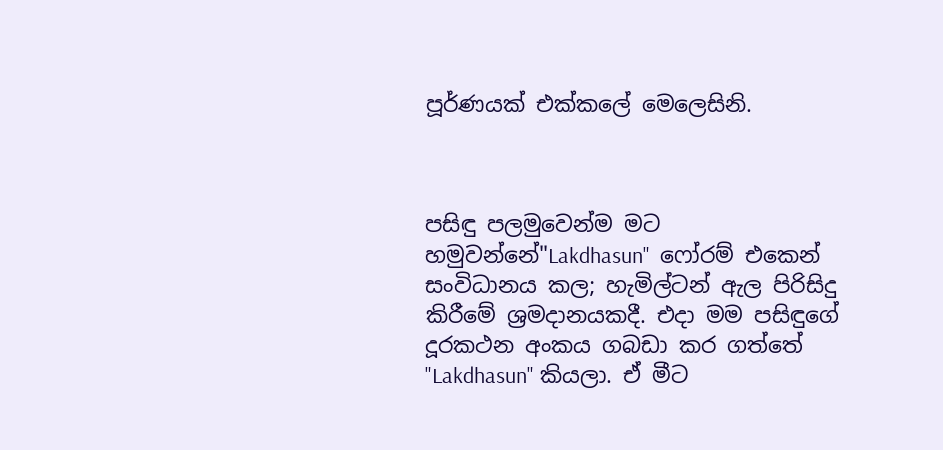පූර්ණයක් එක්කලේ මෙලෙසිනි.



පසිඳු පලමුවෙන්ම මට හමුවන්නේ"Lakdhasun"  ෆෝරම් එකෙන් සංවිධානය කල; හැමිල්ටන් ඇල පිරිසිදු කිරීමේ ශ්‍රමදානයකදී. එදා මම පසිඳුගේ දූරකථන අංකය ගබඩා කර ගත්තේ "Lakdhasun" කියලා. ඒ මීට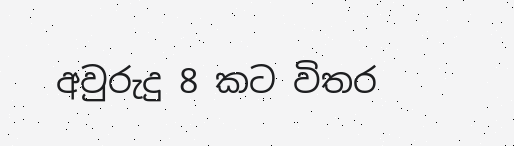අවුරුදු 8 කට විතර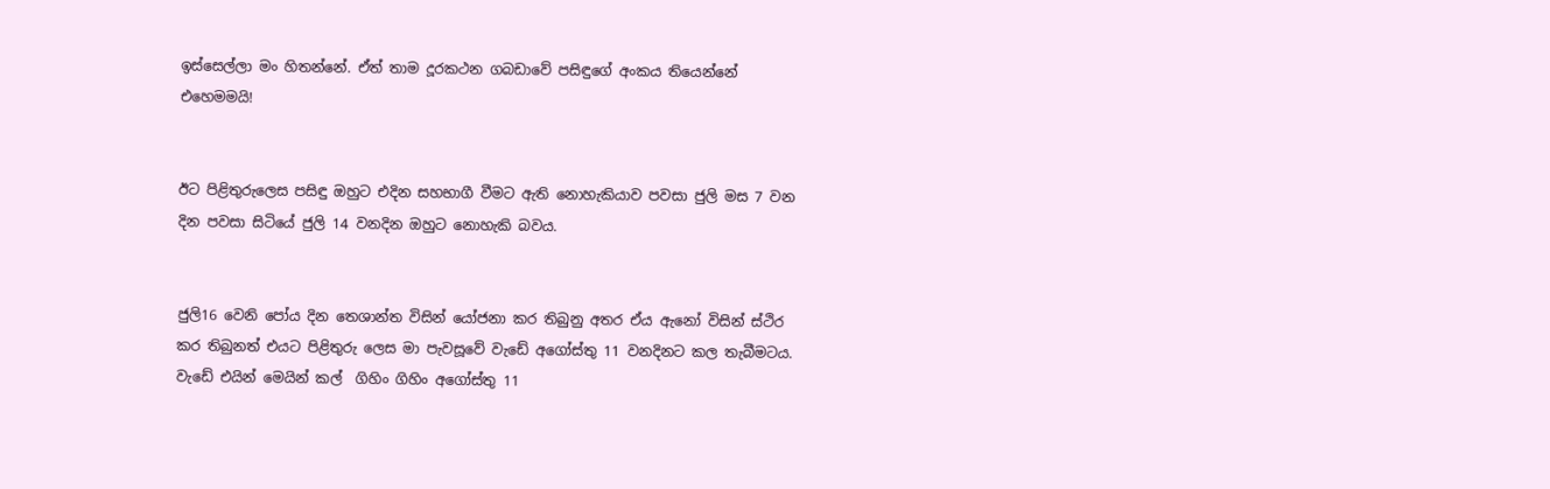ඉස්සෙල්ලා මං හිතන්නේ. ඒත් තාම දූරකථන ගබඩාවේ පසිඳුගේ අංකය තියෙන්නේ එහෙමමයි!


ඊට පිළිතුරුලෙස පසිඳු ඔහුට එදින සහභාගී වීමට ඇති නොහැකියාව පවසා ජුලි මස 7 වන දින පවසා සිටියේ ජුලි 14 වනදින ඔහුට නොහැකි බවය.


ජුලි16 වෙනි පෝය දින තෙශාන්ත විසින් යෝජනා කර තිබුනු අතර ඒය ඇනෝ විසින් ස්ථිර කර තිබුනත් එයට පිළිතුරු ලෙස මා පැවසූවේ වැඩේ අගෝස්තු 11 වනදිනට කල තැබීමටය.
වැඩේ එයින් මෙයින් කල්  ගිහිං ගිහිං අගෝස්තු 11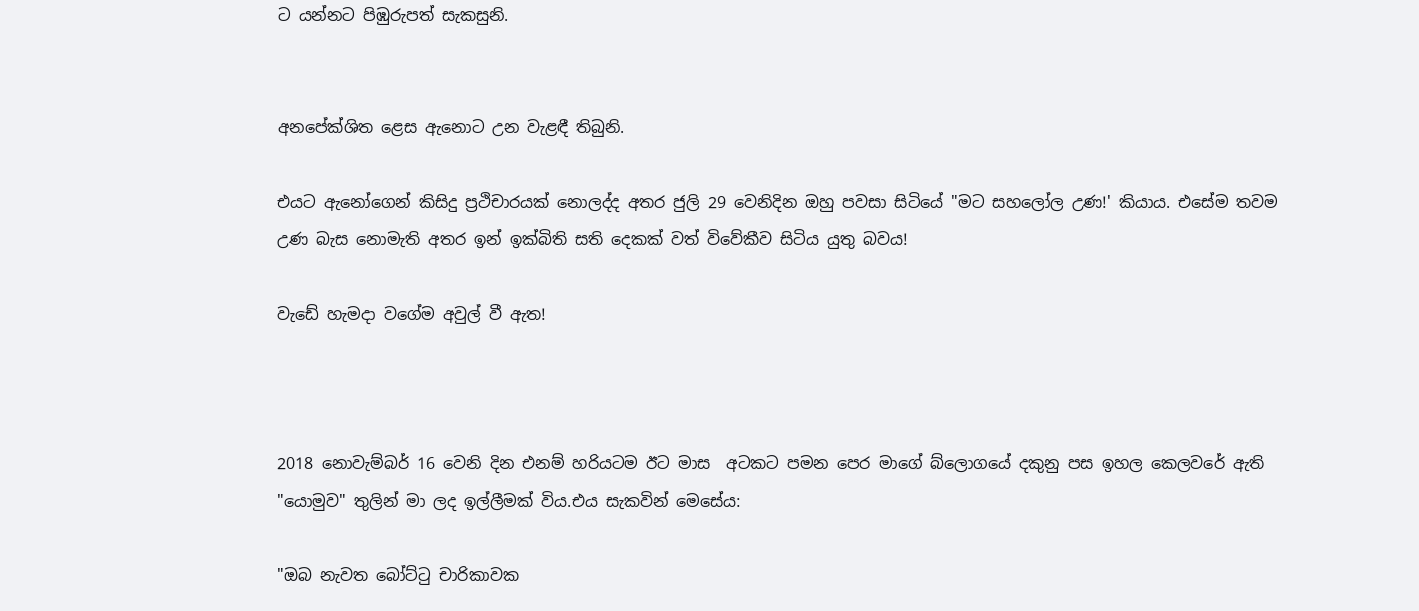ට යන්නට පිඹුරුපත් සැකසුනි.


අනපේක්ශිත ළෙස ඇනොට උන වැළඳී තිබුනි.

එයට ඇනෝගෙන් කිසිදු ප්‍රථිචාරයක් නොලද්ද අතර ජුලි 29 වෙනිදින ඔහු පවසා සිටියේ "මට සහලෝල උණ!' කියාය. එසේම තවම උණ බැස නොමැති අතර ඉන් ඉක්බිති සති දෙකක් වත් විවේකීව සිටිය යුතු බවය!

වැඩේ හැමදා වගේම අවුල් වී ඇත!



2018 නොවැම්බර් 16 වෙනි දින එනම් හරියටම ඊට මාස  අටකට පමන පෙර මාගේ බ්ලොගයේ දකුනු පස ඉහල කෙලවරේ ඇති "යොමුව" තුලින් මා ලද ඉල්ලීමක් විය.එය සැකවින් මෙසේය:

"ඔබ නැවත බෝට්ටු චාරිකාවක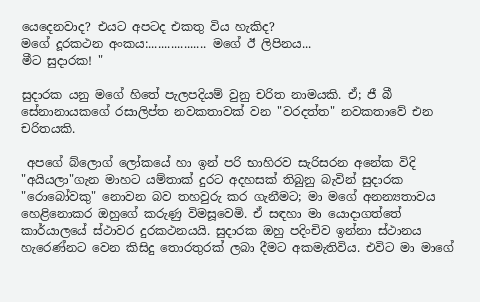යෙදෙනවාද? එයට අපටද එකතු විය හැකිද?
මගේ දූරකථන අංකය:.................. මගේ ඊ ලිපිනය...
මීට සුදාරක! "

සුදාරක යනු මගේ හිතේ පැලපදියම් වුනු චරිත නාමයකි. ඒ; ජී බී සේනානායකගේ රසාලිප්ත නවකතාවක් වන "වරදත්ත" නවකතාවේ එන චරිතයකි.

 අපගේ බ්ලොග් ලෝකයේ හා ඉන් පරි භාහිරව සැරිසරන අනේක විදි "අයියලා"ගැන මාහට යම්තාක් දුරට අදහසක් තිබුනු බැවින් සුදාරක "රොබෝවකු" නොවන බව තහවුරු කර ගැනීමට; මා මගේ අනන්‍යතාවය හෙළිනොකර ඔහුගේ කරුණු විමසූවෙමි. ඒ සඳහා මා යොදාගත්තේ කාර්යාලයේ ස්ථාවර දුරකථනයයි. සුදාරක ඔහු පදිංචිව ඉන්නා ස්ථානය හැරෙණ්නට වෙන කිසිදු තොරතුරක් ලබා දීමට අකමැතිවිය. එවිට මා මාගේ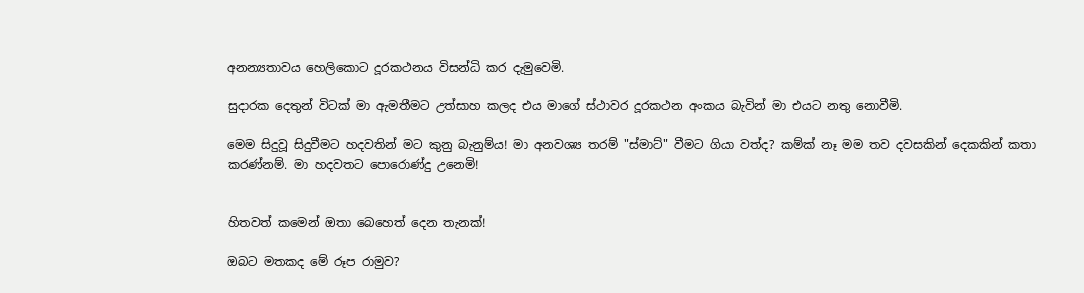අනන්‍යතාවය හෙලිකොට දූරකථනය විසන්ධි කර දැමුවෙමි.

සුදාරක දෙතුන් විටක් මා ඇමතීමට උත්සාහ කලද එය මාගේ ස්ථාවර දූරකථන අංකය බැවින් මා එයට නතු නොවීමි.

මෙම සිදුවූ සිදුවීමට හදවතින් මට කුනු බැනුම්ය! මා අනවශ්‍ය තරම් "ස්මාට්" වීමට ගියා වත්ද? කම්ක් නෑ මම තව දවසකින් දෙකකින් කතා කරණ්නම්. මා හදවතට පොරොණ්දු උනෙමි!


හිතවත් කමෙන් ඔතා බෙහෙත් දෙන තැනක්!

ඔබට මතකද මේ රූප රාමුව?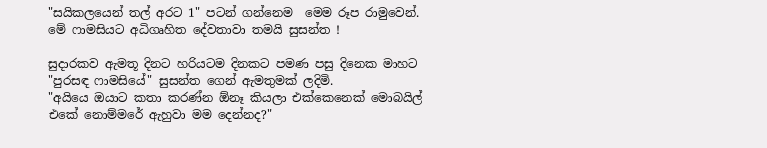"සයිකලයෙන් තල් අරට 1" පටන් ගන්නෙම  මෙම රූප රාමුවෙන්. මේ ෆාමසියට අධිගෘහිත දේවතාවා තමයි සුසන්ත !

සුදාරකව ඇමතූ දිනට හරියටම දිනකට පමණ පසු දිනෙක මාහට "පුරසඳ ෆාමසියේ" සුසන්ත ගෙන් ඇමතුමක් ලදිමි.
"අයියෙ ඔයාට කතා කරණ්න ඕනෑ කියලා එක්කෙනෙක් මොබයිල් එකේ නොම්මරේ ඇහුවා මම දෙන්නද?"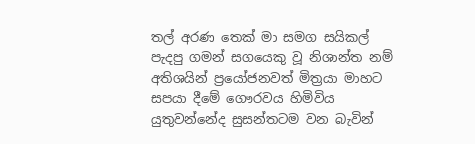තල් අරණ තෙක් මා සමග සයිකල් පැදපු ගමන් සගයෙකු වූ නිශාන්ත නම් අතිශයින් ප්‍රයෝජනවත් මිත්‍රයා මාහට සපයා දීමේ ගෞරවය හිමිවිය යුතුවන්නේද සුසන්තටම වන බැවින්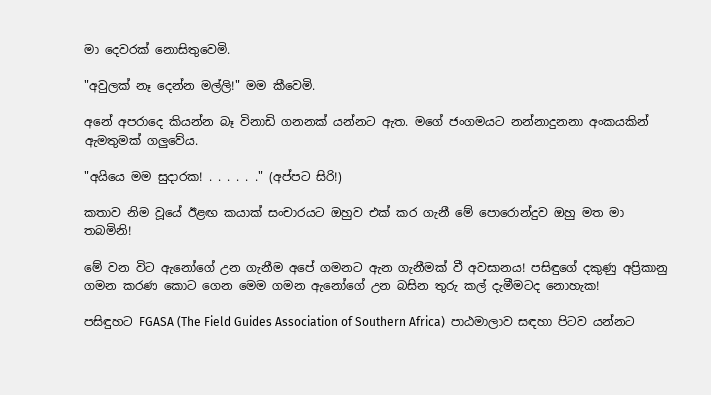මා දෙවරක් නොසිතුවෙමි.

"අවුලක් නෑ දෙන්න මල්ලි!" මම කීවෙමි.

අනේ අපරාදෙ කියන්න බෑ විනාඩි ගනනක් යන්නට ඇත. මගේ ජංගමයට නන්නාදුනනා අංකයකින් ඇමතුමක් ගලුවේය.

"අයියෙ මම සුදාරක! . . . . . ." (අප්පට සිරි!)

කතාව නිම වූයේ ඊළඟ කයාක් සංචාරයට ඔහුව එක් කර ගැනී මේ පොරොන්දුව ඔහු මත මා තබමිනි!

මේ වන විට ඇනෝගේ උන ගැනීම අපේ ගමනට ඇන ගැනීමක් වී අවසානය! පසිඳුගේ දකුණු අප්‍රිකානු ගමන කරණ කොට ගෙන මෙම ගමන ඇනෝගේ උන බසින තුරු කල් දැමීමටද නොහැක!

පසිඳුහට FGASA (The Field Guides Association of Southern Africa)  පාඨමාලාව සඳහා පිටව යන්නට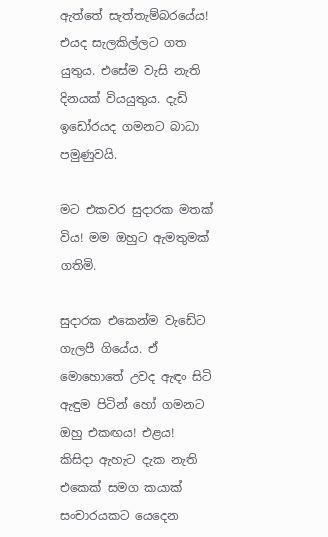ඇත්තේ සැත්තැම්බරයේය! එයද සැලකිල්ලට ගත යුතුය. එසේම වැසි නැති දිනයක් වියයුතුය. දැඩි ඉඩෝරයද ගමනට බාධා පමුණුවයි.

මට එකවර සුදාරක මතක් විය! මම ඔහුට ඇමතුමක් ගතිමි.

සුදාරක එකෙන්ම වැඩේට ගැලපී ගියේය. ඒ මොහොතේ උවද ඇඳං සිටි ඇඳුම පිටින් හෝ ගමනට ඔහු එකඟය! එළය!
කිසිදා ඇහැට දැක නැති එකෙක් සමග කයාක් සංචාරයකට යෙදෙන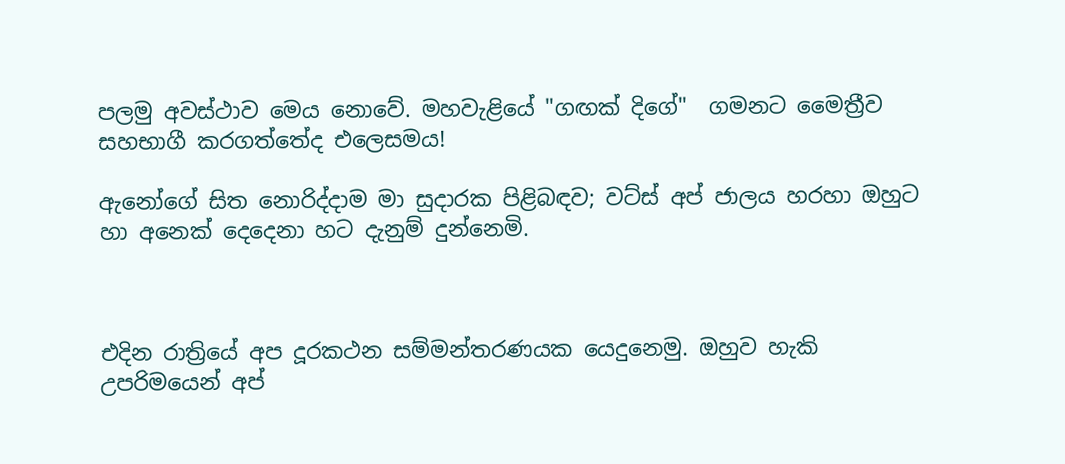පලමු අවස්ථාව මෙය නොවේ. මහවැළියේ "ගඟක් දිගේ"  ගමනට මෛත්‍රීව සහභාගී කරගත්තේද එලෙසමය!

ඇනෝගේ සිත නොරිද්දාම මා සුදාරක පිළිබඳව; වට්ස් අප් ජාලය හරහා ඔහුට හා අනෙක් දෙදෙනා හට දැනුම් දුන්නෙමි.



එදින රාත්‍රියේ අප දූරකථන සම්මන්තරණයක යෙදුනෙමු. ඔහුව හැකි උපරිමයෙන් අප්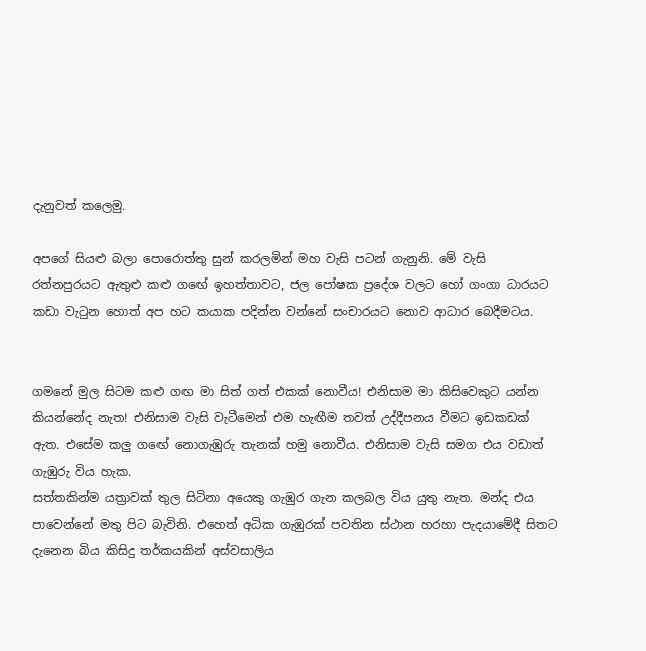දැනුවත් කලෙමු.

අපගේ සියළු බලා පොරොත්තු සුන් කරලමින් මහ වැසි පටන් ගැනුනි. මේ වැසි රත්නපුරයට ඇතුළු කළු ගඟේ ඉහත්තාවට, ජල පෝෂක ප්‍රදේශ වලට හෝ ගංගා ධාරයට  කඩා වැටුන හොත් අප හට කයාක පදින්න වන්නේ සංචාරයට නොව ආධාර බෙදීමටය.


ගමනේ මුල සිටම කළු ගඟ මා සිත් ගත් එකක් නොවීය! එනිසාම මා කිසිවෙකුට යන්න කියන්නේද නැත! එනිසාම වැසි වැටීමෙන් එම හැඟීම තවත් උද්දීපනය වීමට ඉඩකඩක් ඇත. එසේම කලු ගඟේ නොගැඹුරු තැනක් හමු නොවීය. එනිසාම වැසි සමග එය වඩාත් ගැඹුරු විය හැක.
සත්තකින්ම යත්‍රාවක් තුල සිටිනා අයෙකු ගැඹුර ගැන කලබල විය යුතු නැත. මන්ද එය පාවෙන්නේ මතු පිට බැවිනි. එහෙත් අධික ගැඹුරක් පවතින ස්ථාන හරහා පැදයාමේදී සිතට දැනෙන බිය කිසිදු තර්කයකින් අස්වසාලිය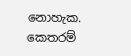නොහැක.
කෙතරම්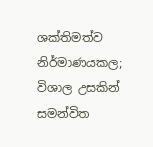ශක්තිමත්ව නිර්මාණයකල; විශාල උසකින් සමන්විත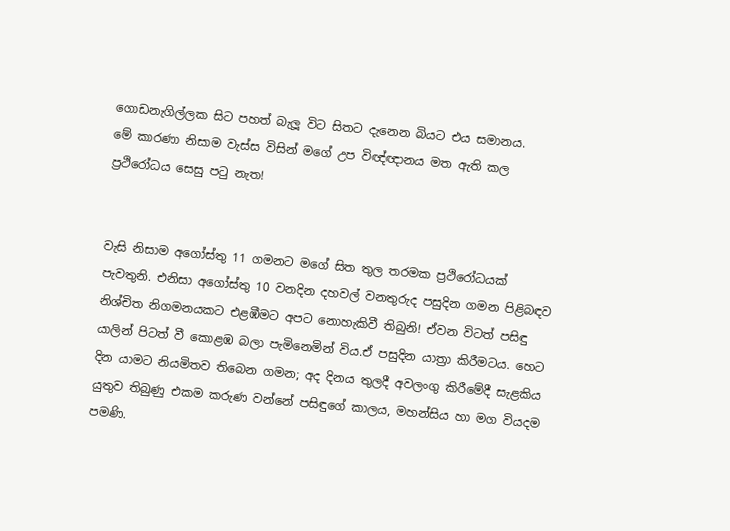ගොඩනැගිල්ලක සිට පහත් බැලූ විට සිතට දැනෙන බියට එය සමානය.
මේ කාරණා නිසාම වැස්ස විසින් මගේ උප විඥ්ඥානය මත ඇති කල ප්‍රථිරෝධය සෙසු පටු නැත!


වැසි නිසාම අගෝස්තු 11 ගමනට මගේ සිත තුල තරමක ප්‍රථිරෝධයක් පැවතුනි. එනිසා අගෝස්තු 10 වනදින දහවල් වනතුරුද පසුදින ගමන පිළිබඳව නිශ්චිත නිගමනයකට එළඹීමට අපට නොහැකිවී තිබුනි! ඒවන විටත් පසිඳු යාලින් පිටත් වී කොළඹ බලා පැමිනෙමින් විය.ඒ පසුදින යාත්‍රා කිරීමටය. හෙට දින යාමට නියමිතව තිබෙන ගමන; අද දිනය තුලදී අවලංගු කිරීමේදී සැළකිය යුතුව තිබුණු එකම කරුණ වන්නේ පසිඳුගේ කාලය, මහන්සිය හා මග වියදම පමණි.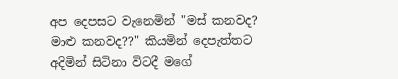අප දෙපසට වැනෙමින් "මස් කනවද? මාළු කනවද??" කියමින් දෙපැත්තට අදිමින් සිටිනා විටදී මගේ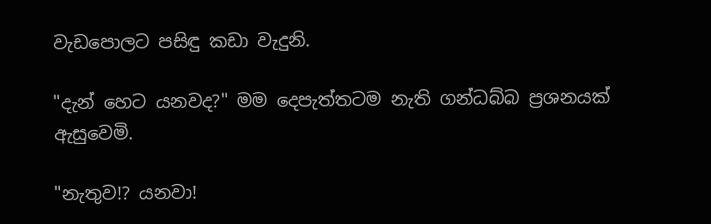වැඩපොලට පසිඳු කඩා වැදුනි.

"දැන් හෙට යනවද?" මම දෙපැත්තටම නැති ගන්ධබ්බ ප්‍රශනයක් ඇසුවෙමි.

"නැතුව!? යනවා!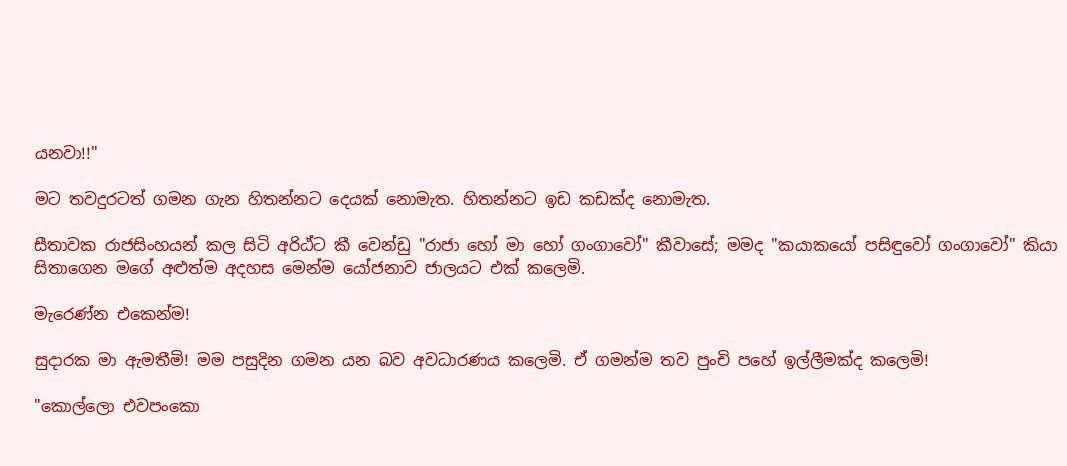යනවා!!"

මට තවදුරටත් ගමන ගැන හිතන්නට දෙයක් නොමැත. හිතන්නට ඉඩ කඩක්ද නොමැත.

සීතාවක රාජසිංහයන් කල සිටි අරිඨ්ට කී වෙන්ඩු "රාජා හෝ මා හෝ ගංගාවෝ" කීවාසේ; මමද "කයාකයෝ පසිඳුවෝ ගංගාවෝ" කියා සිතාගෙන මගේ අළුත්ම අදහස මෙන්ම යෝජනාව ජාලයට එක් කලෙමි.

මැරෙණ්න එකෙන්ම!

සුදාරක මා ඇමතීමි! මම පසුදින ගමන යන බව අවධාරණය කලෙමි. ඒ ගමන්ම තව පුංචි පහේ ඉල්ලීමක්ද කලෙමි!

"කොල්ලො එවපංකො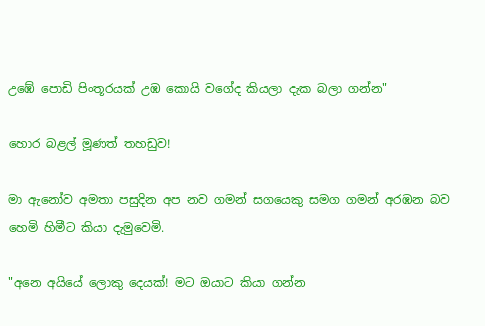උඹේ පොඩි පිංතූරයක් උඹ කොයි වගේද කියලා දැක බලා ගන්න"

හොර බළල් මූණත් තහඩුව!

මා ඇනෝව අමතා පසුදින අප නව ගමන් සගයෙකු සමග ගමන් අරඹන බව හෙමි හිමීට කියා දැමුවෙමි.

"අනෙ අයියේ ලොකු දෙයක්! මට ඔයාට කියා ගන්න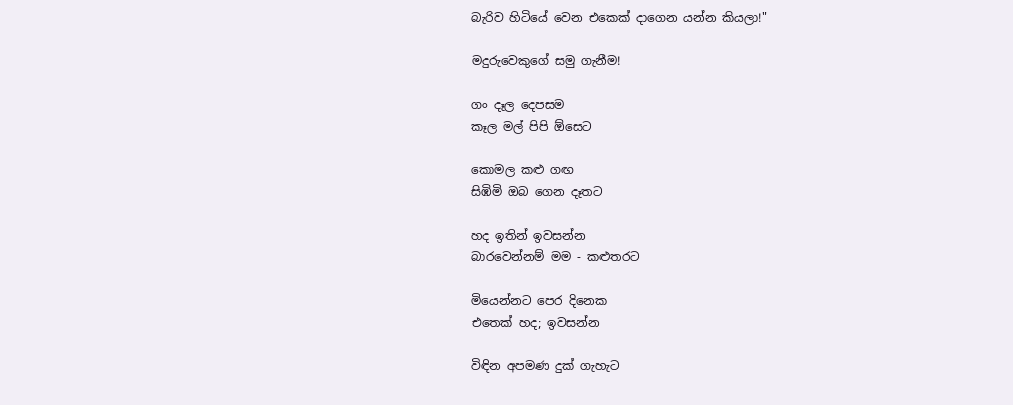බැරිව හිටියේ වෙන එකෙක් දාගෙන යන්න කියලා!"

මදුරුවෙකුගේ සමු ගැනීම!

ගං දෑල දෙපසම
කෑල මල් පිපි ඕසෙට

කොමල කළු ගඟ
සිඹිමි ඔබ ගෙන දෑතට

හද ඉතින් ඉවසන්න
බාරවෙන්නම් මම - කළුතරට

මියෙන්නට පෙර දිනෙක
එතෙක් හද; ඉවසන්න

විඳින අපමණ දුක් ගැහැට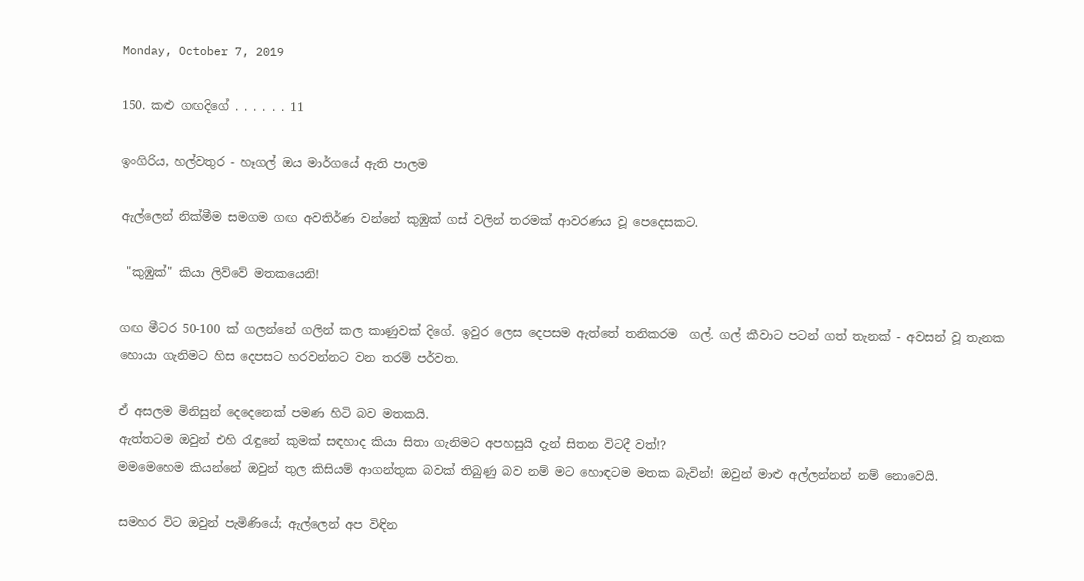Monday, October 7, 2019

150. කළු ගඟදිගේ . . . . . . 11

ඉංගිරිය, හල්වතුර - හෑගල් ඔය මාර්ගයේ ඇති පාලම

ඇල්ලෙන් නික්මීම සමගම ගඟ අවතිර්ණ වන්නේ කුඹුක් ගස් වලින් තරමක් ආවරණය වූ පෙදෙසකට.

 "කුඹුක්" කියා ලිව්වේ මතකයෙනි!

ගඟ මීටර 50-100 ක් ගලන්නේ ගලින් කල කාණුවක් දිගේ. ඉවුර ලෙස දෙපසම ඇත්තේ තනිකරම  ගල්. ගල් කීවාට පටන් ගත් තැනක් - අවසන් වූ තැනක හොයා ගැනිමට හිස දෙපසට හරවන්නට වන තරම් පර්වත.

ඒ අසලම මිනිසුන් දෙදෙනෙක් පමණ හිටි බව මතකයි.
ඇත්තටම ඔවුන් එහි රැඳුනේ කුමක් සඳහාද කියා සිතා ගැනිමට අපහසුයි දැන් සිතන විටදී වත්!?
මමමෙහෙම කියන්නේ ඔවුන් තුල කිසියම් ආගන්තුක බවක් තිබුණු බව නම් මට හොඳටම මතක බැවින්! ඔවුන් මාළු අල්ලන්නන් නම් නොවෙයි.

සමහර විට ඔවුන් පැමිණියේ; ඇල්ලෙන් අප විඳින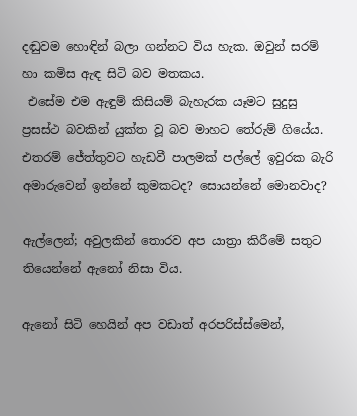දඬුවම හොඳින් බලා ගන්නට විය හැක. ඔවුන් සරම් හා කමිස ඇඳ සිටි බව මතකය.
 එසේම එම ඇඳුම් කිසියම් බැහැරක යෑමට සුදුසු ප්‍රසස්ථ බවකින් යුක්ත වූ බව මාහට තේරුම් ගියේය. එතරම් ජේත්තුවට හැඩවී පාලමක් පල්ලේ ඉවුරක බැරි අමාරුවෙන් ඉන්නේ කුමකටද? සොයන්නේ මොනවාද?

ඇල්ලෙන්; අවුලකින් තොරව අප යාත්‍රා කිරීමේ සතුට තියෙන්නේ ඇනෝ නිසා විය.

ඇනෝ සිටි හෙයින් අප වඩාත් අරපරිස්ස්මෙන්,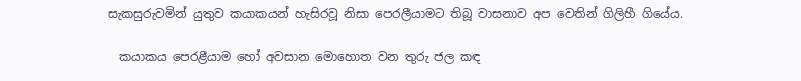සැකසුරුවමින් යුතුව කයාකයන් හැසිරවූ නිසා පෙරලීයාමට තිබූ වාසනාව අප වෙතින් ගිලිහී ගියේය.

  කයාකය පෙරළීයාම හෝ අවසාන මොහොත වන තුරු ජල කඳ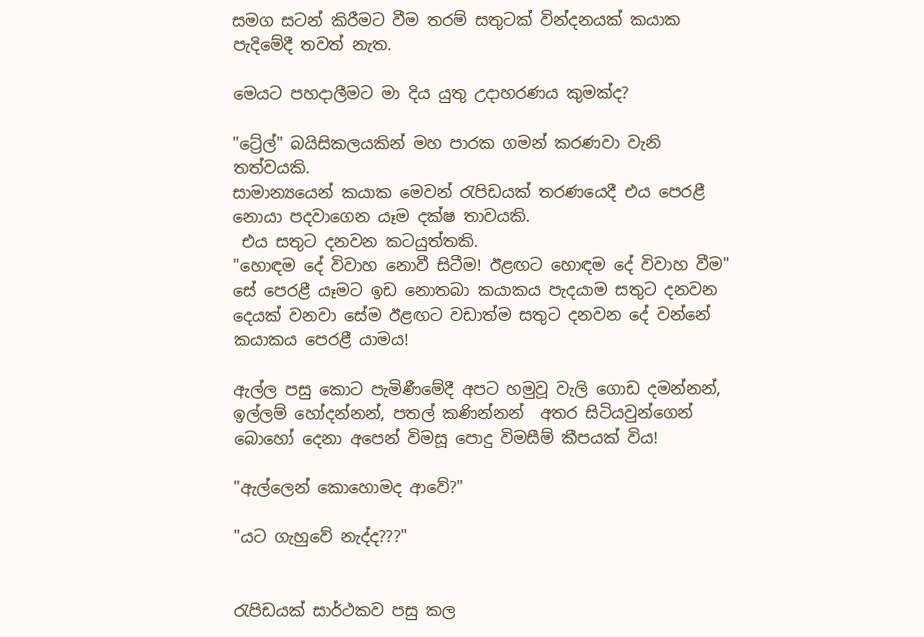සමග සටන් කිරීමට වීම තරම් සතුටක් වින්දනයක් කයාක පැදිමේදී තවත් නැත.

මෙයට පහදාලීමට මා දිය යුතු උදාහරණය කුමක්ද?

"ට්‍රේල්" බයිසිකලයකින් මහ පාරක ගමන් කරණවා වැනි තත්වයකි.
සාමාන්‍යයෙන් කයාක මෙවන් රැපිඩයක් තරණයෙදී එය පෙරළී නොයා පදවාගෙන යෑම දක්ෂ තාවයකි.
 එය සතුට දනවන කටයුත්තකි.
"හොඳම දේ විවාහ නොවී සිටීම! ඊළඟට හොඳම දේ විවාහ වීම" සේ පෙරළී යෑමට ඉඩ නොතබා කයාකය පැදයාම සතුට දනවන දෙයක් වනවා සේම ඊළඟට වඩාත්ම සතුට දනවන දේ වන්නේ කයාකය පෙරළී යාමය!

ඇල්ල පසු කොට පැමිණීමේදී අපට හමුවූ වැලි ගොඩ දමන්නන්, ඉල්ලම් හෝදන්නන්, පතල් කණින්නන්  අතර සිටියවුන්ගෙන් බොහෝ දෙනා අපෙන් විමසූ පොදු විමසීම් කීපයක් විය!

"ඇල්ලෙන් කොහොමද ආවේ?"

"යට ගැහුවේ නැද්ද???"


රැපිඩයක් සාර්ථකව පසු කල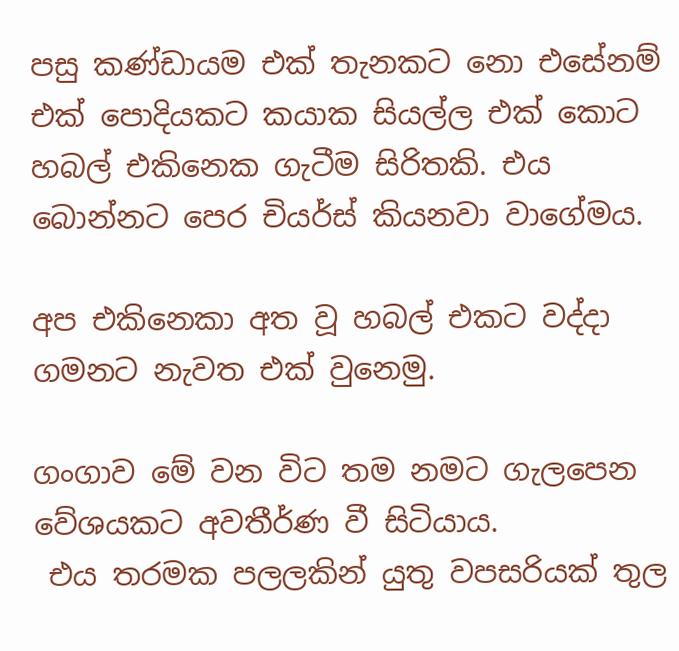පසු කණ්ඩායම එක් තැනකට නො එසේනම් එක් පොදියකට කයාක සියල්ල එක් කොට හබල් එකිනෙක ගැටීම සිරිතකි. එය බොන්නට පෙර චියර්ස් කියනවා වාගේමය.

අප එකිනෙකා අත වූ හබල් එකට වද්දා ගමනට නැවත එක් වුනෙමු.

ගංගාව මේ වන විට තම නමට ගැලපෙන වේශයකට අවතීර්ණ වී සිටියාය.
 එය තරමක පලලකින් යුතු වපසරියක් තුල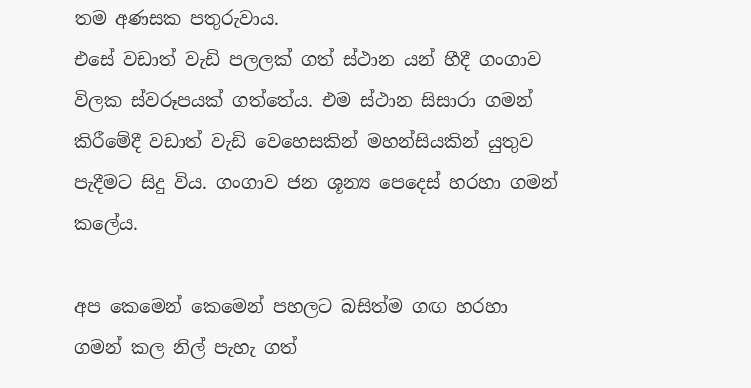තම අණසක පතුරුවාය.
එසේ වඩාත් වැඩි පලලක් ගත් ස්ථාන යන් හීදී ගංගාව විලක ස්වරූපයක් ගත්තේය. එම ස්ථාන සිසාරා ගමන් කිරීමේදී වඩාත් වැඩි වෙහෙසකින් මහන්සියකින් යුතුව පැදීමට සිදු විය. ගංගාව ජන ශූන්‍ය පෙදෙස් හරහා ගමන් කලේය.

අප කෙමෙන් කෙමෙන් පහලට බසිත්ම ගඟ හරහා ගමන් කල නිල් පැහැ ගත්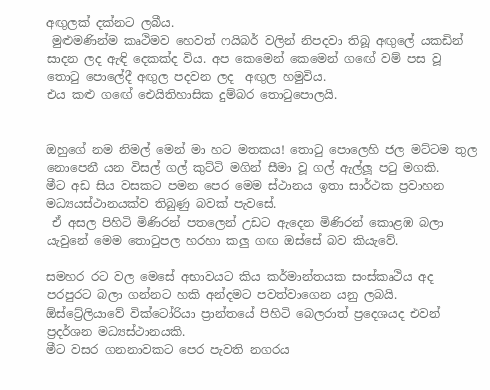අඟුලක් දක්නට ලබීය.
 මුළුමණින්ම කෘථිමව හෙවත් ෆයිබර් වලින් නිපදවා තිබූ අඟුලේ යකඩින් සාදන ලද ඇඳි දෙකක්ද විය. අප කෙමෙන් කෙමෙන් ගඟේ වම් පස වූ තොටු පොලේදී අඟුල පදවන ලද  අඟුල හමුවිය.
එය කළු ගඟේ ඓයිතිහාසික දුම්බර තොටුපොලයි.


ඔහුගේ නම නිමල් මෙන් මා හට මතකය! තොටු පොලෙහි ජල මට්ටම තුල නොපෙනී යන විසල් ගල් කුට්ටි මගින් සීමා වූ ගල් ඇල්ලූ පටු මගකි.
මීට අඩ සිය වසකට පමන පෙර මෙම ස්ථානය ඉතා සාර්ථක ප්‍රවාහන මධ්‍යයස්ථානයක්ව තිබුණු බවක් පැවසේ.
 ඒ අසල පිහිටි මිණිරන් පතලෙන් උඩට ඇදෙන මිණිරන් කොළඹ බලා යැවුනේ මෙම තොටුපල හරහා කලු ගඟ ඔස්සේ බව කියැවේ.

සමහර රට වල මෙසේ අභාවයට කිය කර්මාන්තයක සංස්කෘථිය අද පරපුරට බලා ගන්නට හකි අන්දමට පවත්වාගෙන යනු ලබයි. ඕස්ට්‍රේලියාවේ වික්ටෝරියා ප්‍රාන්තයේ පිහිටි බෙලරාත් ප්‍රදෙශයද එවන් ප්‍රදර්ශන මධ්‍යස්ථානයකි.
මීට වසර ගනනාවකට පෙර පැවති නගරය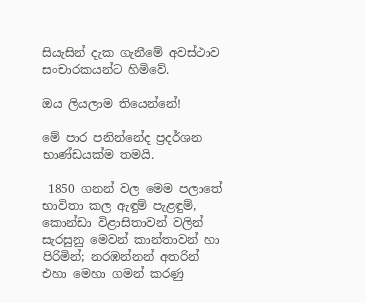සියැසින් දැක ගැනීමේ අවස්ථාව සංචාරකයන්ට හිමිවේ.

ඔය ලියලාම තියෙන්නේ!

මේ පාර පනින්නේද ප්‍රදර්ශන භාණ්ඩයක්ම තමයි.

 1850 ගනන් වල මෙම පලාතේ භාවිතා කල ඇඳුම් පැළඳුම්, කොන්ඩා විළාසිතාවන් වලින් සැරසුනු මෙවන් කාන්තාවන් හා පිරිමින්; නරඹන්නන් අතරින් එහා මෙහා ගමන් කරණු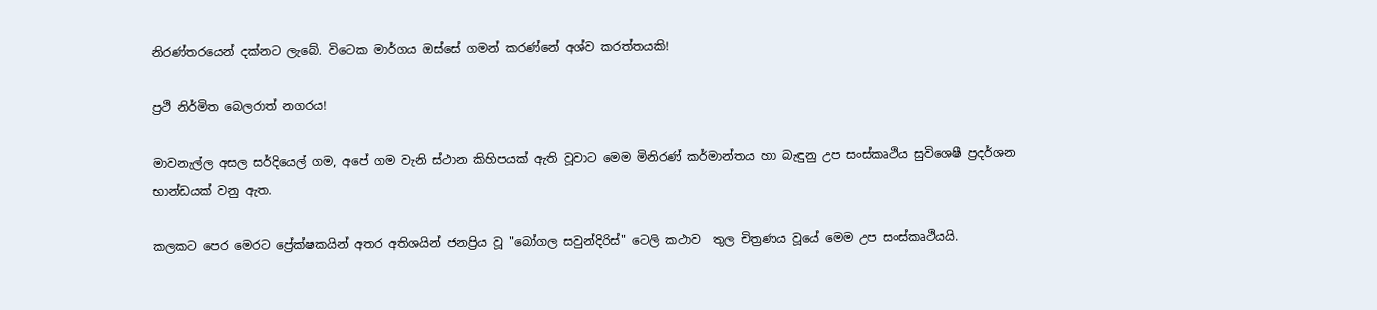නිරණ්තරයෙන් දක්නට ලැබේ. විටෙක මාර්ගය ඔස්සේ ගමන් කරණ්නේ අශ්ව කරත්තයකි!

ප්‍රථි නිර්මිත බෙලරාත් නගරය!

මාවනැල්ල අසල සර්දියෙල් ගම, අපේ ගම වැනි ස්ථාන කිහිපයක් ඇති වූවාට මෙම මිනිරණ් කර්මාන්තය හා බැඳුනු උප සංස්කෘථිය සුවිශෙෂී ප්‍රදර්ශන භාන්ඩයක් වනු ඇත.

කලකට පෙර මෙරට ප්‍රේක්ෂකයින් අතර අතිශයින් ජනප්‍රිය වූ "බෝගල සවුන්දිරිස්" ටෙලි කථාව  තුල චිත්‍රණය වූයේ මෙම උප සංස්කෘථියයි.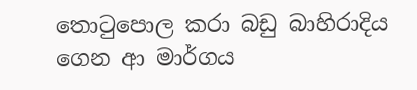තොටුපොල කරා බඩු බාහිරාදිය ගෙන ආ මාර්ගය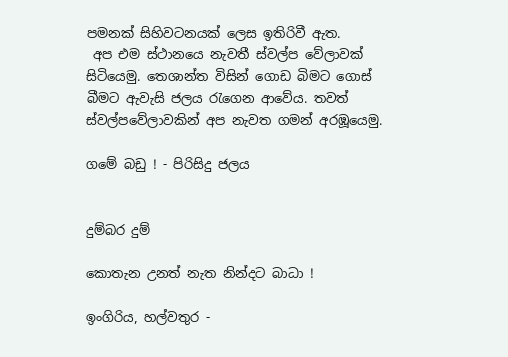පමනක් සිහිවටනයක් ලෙස ඉතිරිවී ඇත.
 අප එම ස්ථානයෙ නැවතී ස්වල්ප වේලාවක් සිටියෙමු. තෙශාන්ත විසින් ගොඩ බිමට ගොස් බීමට ඇවැසි ජලය රැගෙන ආවේය. තවත් ස්වල්පවේලාවකින් අප නැවත ගමන් අරඹූයෙමු.

ගමේ බඩු ! - පිරිසිදු ජලය


දුම්බර දුම්

කොතැන උනත් නැත නින්දට බාධා !

ඉංගිරිය, හල්වතුර -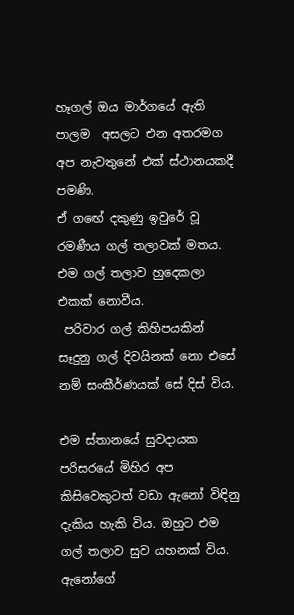හෑගල් ඔය මාර්ගයේ ඇති පාලම  අසලට එන අතරමග අප නැවතුනේ එක් ස්ථානයකදී පමණි.
ඒ ගඟේ දකුණු ඉවුරේ වූ රමණීය ගල් තලාවක් මතය.
එම ගල් තලාව හුදෙකලා එකක් නොවීය.
 පරිවාර ගල් කිහිපයකින් සෑදුනු ගල් දිවයිනක් නො එසේ නම් සංකීර්ණයක් සේ දිස් විය.

එම ස්තානයේ සුවදායක පරිසරයේ මිහිර අප කිසිවෙකුටත් වඩා ඇනෝ විඳිනු දැකිය හැකි විය. ඔහුට එම ගල් තලාව සුව යහනක් විය. ඇනෝගේ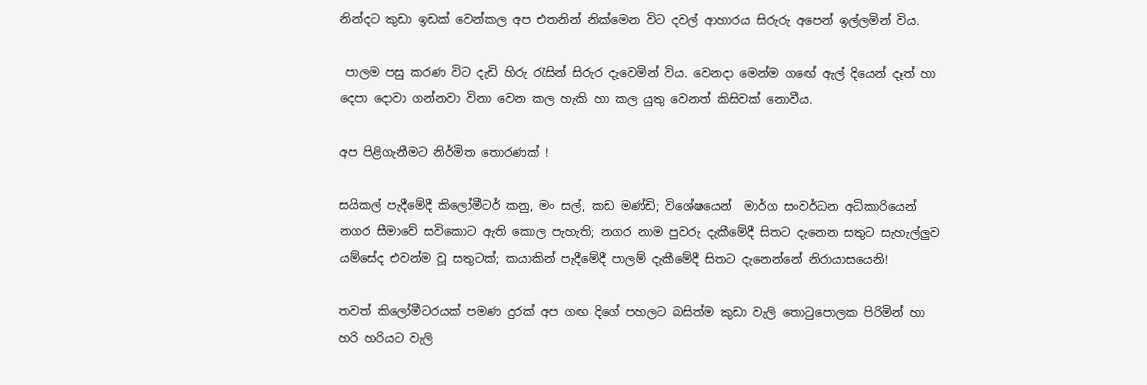නින්දට කුඩා ඉඩක් වෙන්කල අප එතනින් නික්මෙන විට දවල් ආහාරය සිරුරු අපෙන් ඉල්ලමින් විය.

 පාලම පසු කරණ විට දැඩි හිරු රැසින් සිරුර දැවෙමින් විය. වෙනදා මෙන්ම ගඟේ ඇල් දියෙන් දෑත් හා දෙපා දොවා ගන්නවා විනා වෙන කල හැකි හා කල යුතු වෙනත් කිසිවක් නොවීය.

අප පිළිගැනීමට නිර්මිත තොරණක් !

සයිකල් පැදීමේදී කිලෝමීටර් කනු, මං සල්, කඩ මණ්ඩි; විශේෂයෙන්  මාර්ග සංවර්ධන අධිකාරියෙන් නගර සීමාවේ සවිකොට ඇති කොල පැහැති; නගර නාම පුවරු දැකීමේදී සිතට දැනෙන සතුට සැහැල්ලුව යම්සේද එවන්ම වූ සතුටක්; කයාකින් පැදීමේදී පාලම් දැකීමේදී සිතට දැනෙන්නේ නිරායාසයෙනි!

තවත් කිලෝමීටරයක් පමණ දුරක් අප ගඟ දිගේ පහලට බසිත්ම කුඩා වැලි තොටුපොලක පිරිමින් හා හරි හරියට වැලි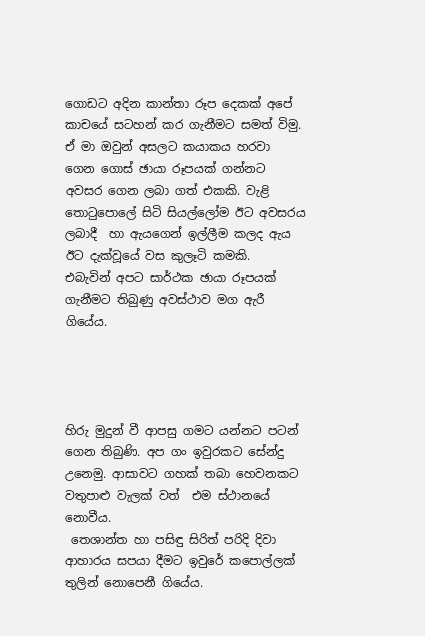ගොඩට අදින කාන්තා රූප දෙකක් අපේ කාචයේ සටහන් කර ගැනීමට සමත් විමු.
ඒ මා ඔවුන් අසලට කයාකය හරවා ගෙන ගොස් ඡායා රූපයක් ගන්නට අවසර ගෙන ලබා ගත් එකකි. වැළි තොටුපොලේ සිටි සියල්ලෝම ඊට අවසරය ලබාදී  හා ඇයගෙන් ඉල්ලීම කලද ඇය ඊට දැක්වූයේ වස කුලෑටි කමකි.
එබැවින් අපට සාර්ථක ඡායා රූපයක් ගැනීමට තිබුණු අවස්ථාව මග ඇරී ගියේය.




හිරු මුදුන් වී ආපසු ගමට යන්නට පටන් ගෙන තිබුණි. අප ගං ඉවුරකට සේන්දු උනෙමු. ආසාවට ගහක් තබා හෙවනකට වතුපාළු වැලක් වත්  එම ස්ථානයේ නොවීය.
 තෙශාන්ත හා පසිඳු සිරිත් පරිදි දිවා ආහාරය සපයා දීමට ඉවුරේ කපොල්ලක් තුලින් නොපෙනී ගියේය.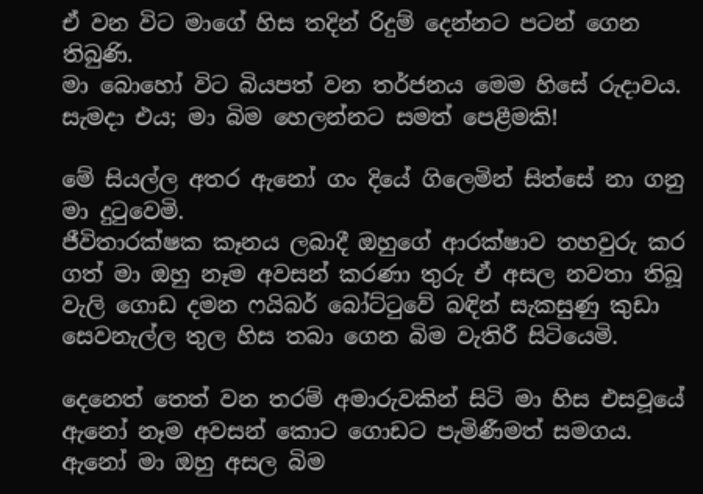ඒ වන විට මාගේ හිස තදින් රිදුම් දෙන්නට පටන් ගෙන තිබුණි.
මා බොහෝ විට බියපත් වන තර්ජනය මෙම හිසේ රුදාවය.
සැමදා එය; මා බිම හෙලන්නට සමත් පෙළීමකි!

මේ සියල්ල අතර ඇනෝ ගං දියේ ගිලෙමින් සිත්සේ නා ගනු මා දුටුවෙමි.
ජීවිතාරක්ෂක කෑනය ලබාදී ඔහුගේ ආරක්ෂාව තහවුරු කර ගත් මා ඔහු නෑම අවසන් කරණා තුරු ඒ අසල නවතා තිබූ වැලි ගොඩ දමන ෆයිබර් බෝට්ටුවේ බඳින් සැකසුණු කුඩා සෙවනැල්ල තුල හිස තබා ගෙන බිම වැතිරී සිටියෙමි.

දෙනෙත් තෙත් වන තරම් අමාරුවකින් සිටි මා හිස එසවූයේ ඇනෝ නෑම අවසන් කොට ගොඩට පැමිණීමත් සමගය.
ඇනෝ මා ඔහු අසල බිම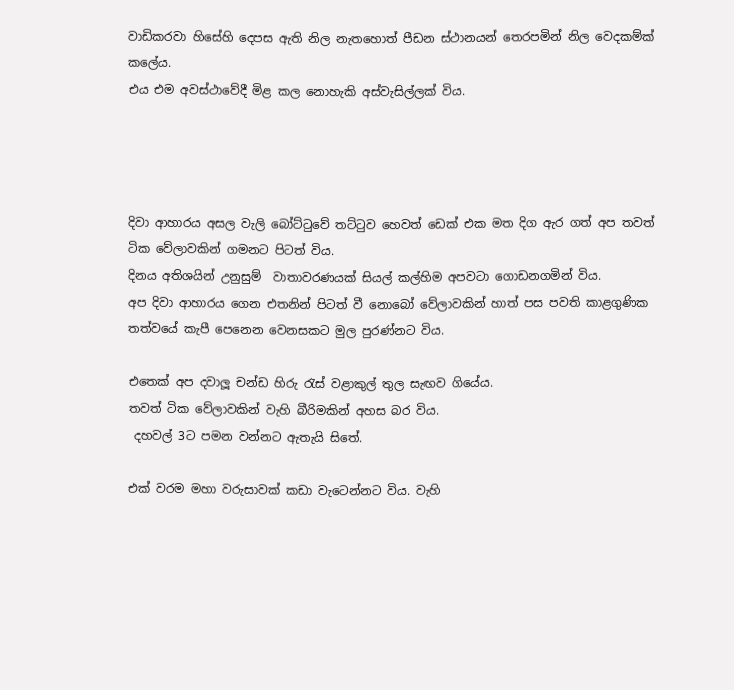වාඩිකරවා හිසේහි දෙපස ඇති නිල නැතහොත් පීඩන ස්ථානයන් තෙරපමින් නිල වෙදකම්ක් කලේය.
එය එම අවස්ථාවේදී මිළ කල නොහැකි අස්වැසිල්ලක් විය.




දිවා ආහාරය අසල වැලි බෝට්ටුවේ තට්ටුව හෙවත් ඩෙක් එක මත දිග ඇර ගත් අප තවත් ටික වේලාවකින් ගමනට පිටත් විය.
දිනය අතිශයින් උනුසුම්  වාතාවරණයක් සියල් කල්හිම අපවටා ගොඩනගමින් විය.
අප දිවා ආහාරය ගෙන එතනින් පිටත් වී නොබෝ වේලාවකින් හාත් පස පවති කාළගුණික තත්වයේ කැපී පෙනෙන වෙනසකට මුල පුරණ්නට විය.

එතෙක් අප දවාලූ චන්ඩ හිරු රැස් වළාකුල් තුල සැඟව ගියේය.
තවත් ටික වේලාවකින් වැහි බීරිමකින් අහස බර විය.
 දහවල් 3ට පමන වන්නට ඇතැයි සිතේ.

එක් වරම මහා වරුසාවක් කඩා වැටෙන්නට විය. වැහි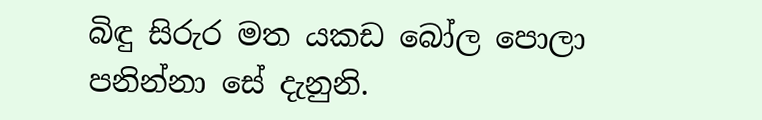බිඳු සිරුර මත යකඩ බෝල පොලා පනින්නා සේ දැනුනි.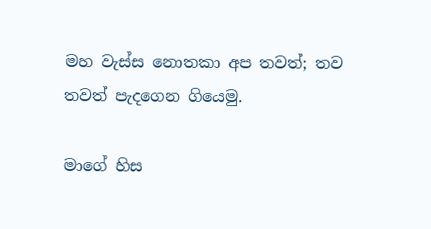මහ වැස්ස නොතකා අප තවත්; තව තවත් පැදගෙන ගියෙමු.

මාගේ හිස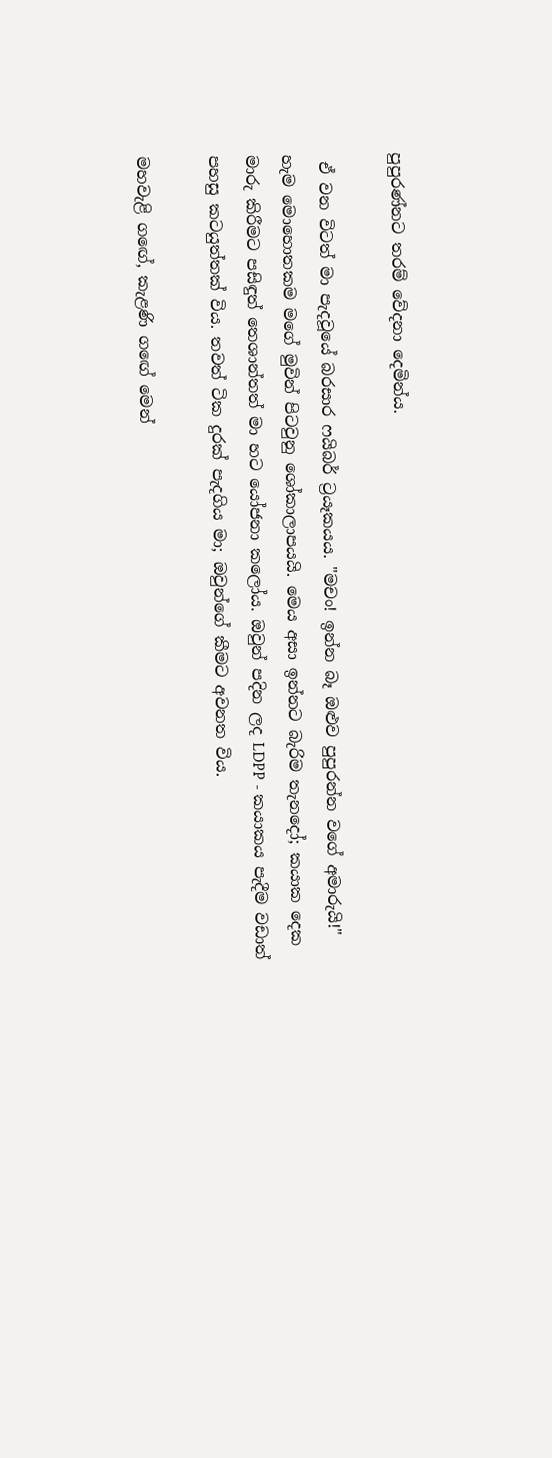පුපුරණ්නට තරම් වේදනා දෙමින්ය.

 ඒ වන විටත් මා පැදවූයේ බරසාර ෆයිබර් ට්‍රයෑකයය. "මචං! ඉන්න බෑ ඔළුව පුපුරන්න වගේ අමාරුයි!" හැම මොහොතකම මගේ මුවින් පිටවුනු ශෝකාලාපයයි. මෙය අසා ඉන්නට බැරිම තැනදෝ; කයාක දෙක මාරු කිරීමට පසිඳුත් තෙශාන්තත් මා හට යෝජනා කලෝය. ඔවුන් පදින ලද LDPP - කයාකය පැදීම වඩාත් පහසු කටයුත්තක් විය. තවත් ටික දුරක් පැදගිය මා; ඔවුන්ගේ කීමට අවනත විය.

මහවැළි ගඟේ, කැළණි ගඟේ මෙන්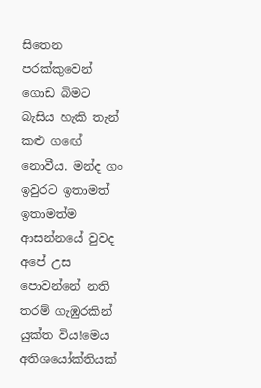සිතෙන පරක්කුවෙන් ගොඩ බිමට බැසිය හැකි තැන් කළු ගඟේ නොවීය. මන්ද ගං ඉවුරට ඉතාමත් ඉතාමත්ම ආසන්නයේ වුවද අපේ උස පොවන්නේ නති තරම් ගැඹුරකින් යුක්ත විය!මෙය අතිශයෝක්තියක්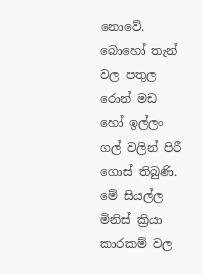නොවේ. බොහෝ තැන් වල පතුල රොන් මඩ හෝ ඉල්ලං ගල් වලින් පිරී ගොස් තිබුණි. මේ සියල්ල මිනිස් ක්‍රියා කාරකම් වල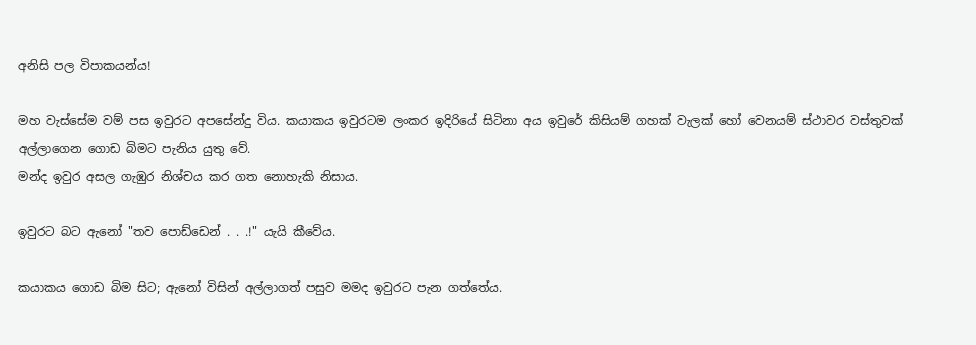අනිසි පල විපාකයන්ය!

මහ වැස්සේම වම් පස ඉවුරට අපසේන්දු විය. කයාකය ඉවුරටම ලංකර ඉදිරියේ සිටිනා අය ඉවුරේ කිසියම් ගහක් වැලක් හෝ වෙනයම් ස්ථාවර වස්තුවක් අල්ලාගෙන ගොඩ බිමට පැනිය යුතු වේ.
මන්ද ඉවුර අසල ගැඹුර නිශ්චය කර ගත නොහැකි නිසාය.

ඉවුරට බට ඇනෝ "තව පොඩ්ඩෙන් . . .!" යැයි කීවේය.

කයාකය ගොඩ බිම සිට; ඇනෝ විසින් අල්ලාගත් පසුව මමද ඉවුරට පැන ගත්තේය.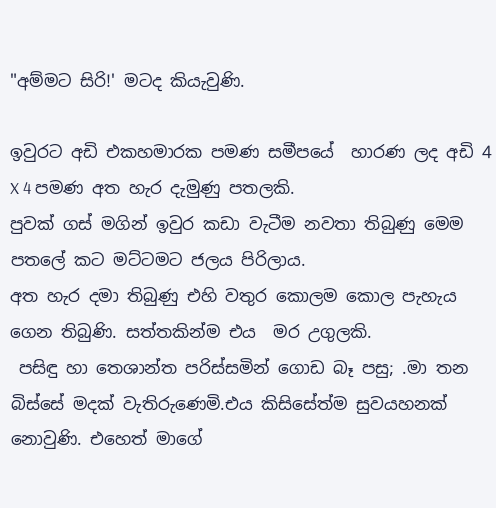"අම්මට සිරි!' මටද කියැවුණි.

ඉවුරට අඩි එකහමාරක පමණ සමීපයේ  හාරණ ලද අඩි 4 X 4 පමණ අත හැර දැමුණු පතලකි.
පුවක් ගස් මගින් ඉවුර කඩා වැටීම නවතා තිබුණු මෙම පතලේ කට මට්ටමට ජලය පිරිලාය.
අත හැර දමා තිබුණු එහි වතුර කොලම කොල පැහැය ගෙන තිබුණි. සත්තකින්ම එය  මර උගුලකි.
 පසිඳු හා තෙශාන්ත පරිස්සමින් ගොඩ බෑ පසු; .මා තන බිස්සේ මදක් වැතිරුණෙමි.එය කිසිසේත්ම සුවයහනක් නොවුණි. එහෙත් මාගේ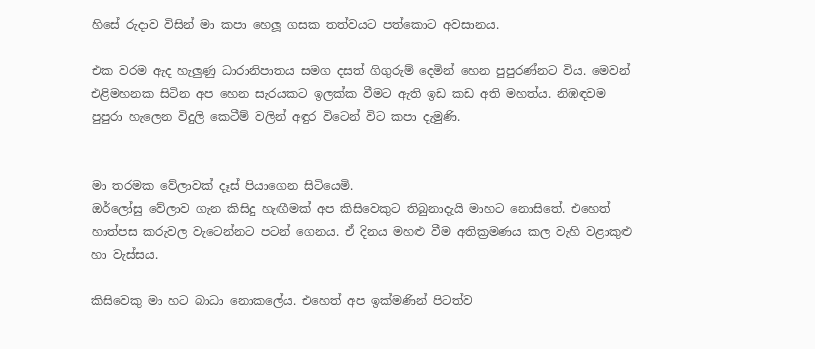හිසේ රුදාව විසින් මා කපා හෙලූ ගසක තත්වයට පත්කොට අවසානය.

එක වරම ඇද හැලුණු ධාරානිපාතය සමග දසත් ගිගුරුම් දෙමින් හෙන පුපුරණ්නට විය. මෙවන් එළිමහනක සිටින අප හෙන සැරයකට ඉලක්ක වීමට ඇති ඉඩ කඩ අති මහත්ය. නිඹඳවම පුපුරා හැලෙන විදුලි කෙටීම් වලින් අඳුර විටෙන් විට කපා දැමුණි.


මා තරමක වේලාවක් දෑස් පියාගෙන සිටියෙමි.
ඔර්ලෝසු වේලාව ගැන කිසිදු හැඟීමක් අප කිසිවෙකුට තිබුනාදැයි මාහට නොසිතේ. එහෙත් හාත්පස කරුවල වැටෙන්නට පටන් ගෙනය. ඒ දිනය මහළු වීම අතික්‍රමණය කල වැහි වළාකුළු හා වැස්සය.

කිසිවෙකු මා හට බාධා නොකලේය. එහෙත් අප ඉක්මණින් පිටත්ව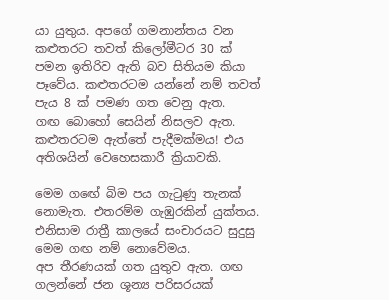යා යුතුය. අපගේ ගමනාන්තය වන කළුතරට තවත් කිලෝමීටර 30 ක් පමන ඉතිරිව ඇති බව සිතියම කියා පෑවේය. කළුතරටම යන්නේ නම් තවත් පැය 8 ක් පමණ ගත වෙනු ඇත.
ගඟ බොහෝ සෙයින් නිසලව ඇත. කළුතරටම ඇත්තේ පැදීමක්මය! එය අතිශයින් වෙහෙසකාරී ක්‍රියාවකි.

මෙම ගඟේ බිම පය ගැටුණු තැනක් නොමැත. එතරම්ම ගැඹුරකින් යුක්තය. එනිසාම රාත්‍රී කාලයේ සංචාරයට සුදුසු මෙම ගඟ නම් නොවේමය.
අප තීරණයක් ගත යුතුව ඇත. ගඟ  ගලන්නේ ජන ශූන්‍ය පරිසරයක්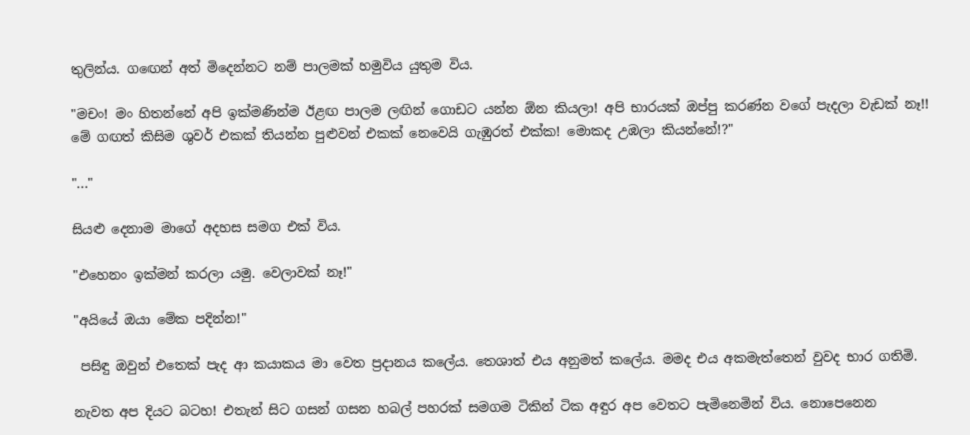තුලින්ය. ගඟෙන් අත් මිදෙන්නට නම් පාලමක් හමුවිය යුතුම විය.

"මචං! මං හිතන්නේ අපි ඉක්මණින්ම ඊළඟ පාලම ලඟින් ගොඩට යන්න ඕන කියලා! අපි භාරයක් ඔප්පු කරණ්න වගේ පැදලා වැඩක් නෑ!!  මේ ගඟත් කිසිම ශුවර් එකක් තියන්න පුළුවන් එකක් නෙවෙයි ගැඹුරත් එක්ක! මොකද උඹලා කියන්නේ!?"

"..."

සියළු දෙනාම මාගේ අදහස සමග එක් විය.

"එහෙනං ඉක්මන් කරලා යමු. වෙලාවක් නෑ!"

"අයියේ ඔයා මේක පදින්න!"

 පසිඳු ඔවුන් එතෙක් පැද ආ කයාකය මා වෙත ප්‍රදානය කලේය. තෙශාත් එය අනුමත් කලේය. මමද එය අකමැත්තෙන් වුවද භාර ගතිමි.

නැවත අප දියට බටහ! එතැන් සිට ගසන් ගසන හබල් පහරක් සමගම ටිකින් ටික අඳුර අප වෙතට පැමිනෙමින් විය. නොපෙනෙන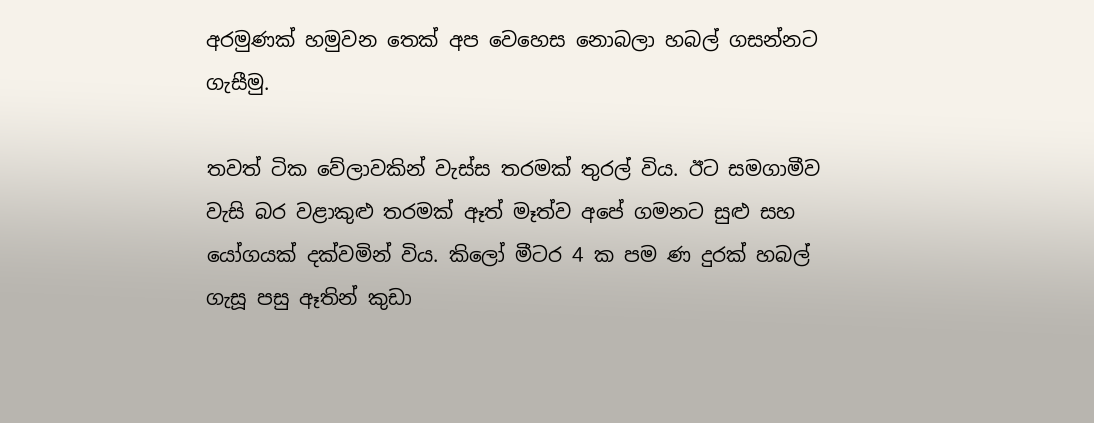අරමුණක් හමුවන තෙක් අප වෙහෙස නොබලා හබල් ගසන්නට ගැසීමු.

තවත් ටික වේලාවකින් වැස්ස තරමක් තුරල් විය. ඊට සමගාමීව වැසි බර වළාකුළු තරමක් ඈත් මෑත්ව අපේ ගමනට සුළු සහ යෝගයක් දක්වමින් විය. කිලෝ මීටර 4 ක පම ණ දුරක් හබල් ගැසූ පසු ඈතින් කුඩා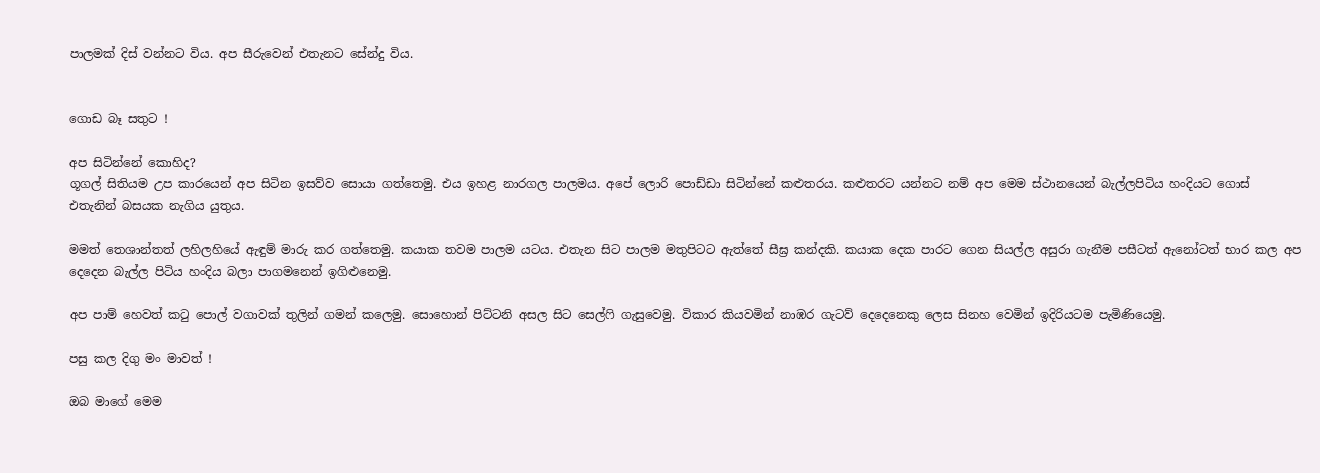පාලමක් දිස් වන්නට විය. අප සීරුවෙන් එතැනට සේන්දු විය.


ගොඩ බෑ සතුට !

අප සිටින්නේ කොහිද?
ගූගල් සිතියම උප කාරයෙන් අප සිටින ඉසව්ව සොයා ගත්තෙමු. එය ඉහළ නාරගල පාලමය. අපේ ලොරි පොඩ්ඩා සිටින්නේ කළුතරය. කළුතරට යන්නට නම් අප මෙම ස්ථානයෙන් බැල්ලපිටිය හංදියට ගොස් එතැනින් බසයක නැගිය යුතුය.

මමත් තෙශාන්තත් ලහිලහියේ ඇඳුම් මාරු කර ගත්තෙමු. කයාක තවම පාලම යටය. එතැන සිට පාලම මතුපිටට ඇත්තේ සීඝ්‍ර කන්දකි. කයාක දෙක පාරට ගෙන සියල්ල අසුරා ගැනීම පසීටත් ඇනෝටත් භාර කල අප දෙදෙන බැල්ල පිටිය හංදිය බලා පාගමනෙන් ඉගිළුනෙමු.

අප පාම් හෙවත් කටු පොල් වගාවක් තුලින් ගමන් කලෙමු. සොහොන් පිට්ටනි අසල සිට සෙල්ෆි ගැසුවෙමු. විකාර කියවමින් නාඹර ගැටව් දෙදෙනෙකු ලෙස සිනහ වෙමින් ඉදිරියටම පැමිණියෙමු.

පසු කල දිගු මං මාවත් !

ඔබ මාගේ මෙම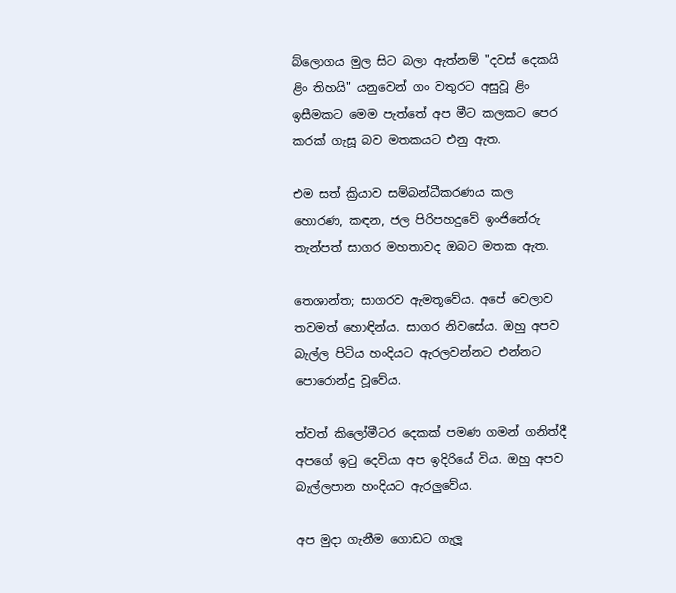බ්ලොගය මුල සිට බලා ඇත්නම් "දවස් දෙකයි ළිං තිහයි" යනුවෙන් ගං වතුරට අසුවූ ළිං ඉසීමකට මෙම පැත්තේ අප මීට කලකට පෙර කරක් ගැසූ බව මතකයට එනු ඇත.

එම සත් ක්‍රියාව සම්බන්ධීකරණය කල හොරණ, කඳන, ජල පිරිපහදුවේ ඉංජිනේරු තැන්පත් සාගර මහතාවද ඔබට මතක ඇත.

තෙශාන්ත; සාගරව ඇමතූවේය. අපේ වෙලාව තවමත් හොඳින්ය. සාගර නිවසේය. ඔහු අපව බැල්ල පිටිය හංදියට ඇරලවන්නට එන්නට පොරොන්දු වූවේය.

ත්වත් කිලෝමීටර දෙකක් පමණ ගමන් ගනිත්දී අපගේ ඉටු දෙවියා අප ඉදිරියේ විය. ඔහු අපව බැල්ලපාන හංදියට ඇරලුවේය.

අප මුදා ගැනීම ගොඩට ගැලූ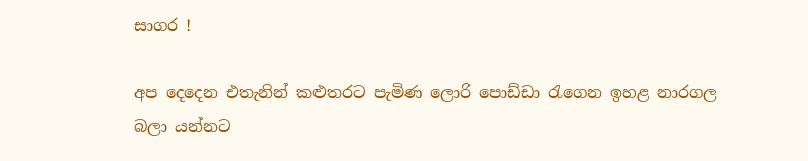සාගර !

අප දෙදෙන එතැනින් කළුතරට පැමිණ ලොරි පොඩ්ඩා රැගෙන ඉහළ නාරගල බලා යන්නට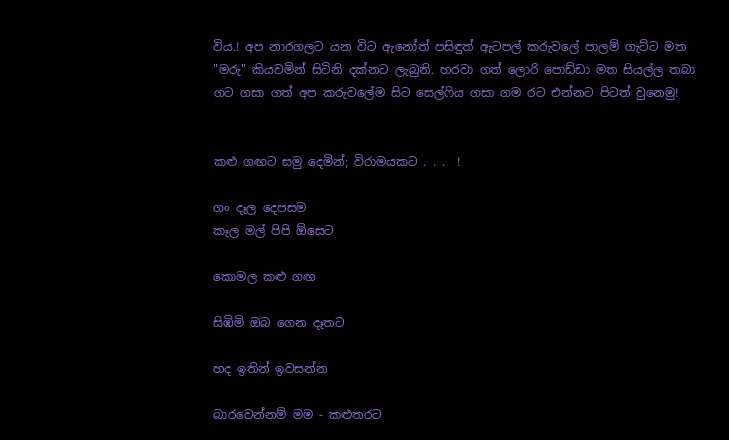විය.! අප නාරගලට යන විට ඇනෝත් පසිඳුත් ඇටපල් කරුවලේ පාලම් ගැට්ට මත "මරු" කියවමින් සිටිනි දක්නට ලැබුනි. හරවා ගත් ලොරි පොඩ්ඩා මත සියල්ල තබා ගට ගසා ගත් අප කරුවලේම සිට සෙල්ෆිය ගසා ගම රට එන්නට පිටත් වුනෙමු!


කළු ගඟට සමු දෙමින්; විරාමයකට . . .  !

ගං දෑල දෙපසම
කෑල මල් පිපි ඕසෙට

කොමල කළු ගඟ

සිඹිමි ඔබ ගෙන දෑතට

හද ඉතින් ඉවසන්න

බාරවෙන්නම් මම - කළුතරට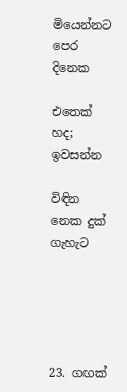මියෙන්නට පෙර දිනෙක

එතෙක් හද; ඉවසන්න

විඳින නෙක දුක් ගැහැට





23. ගඟක්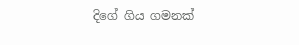දිගේ ගිය ගමනක්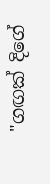"ගඟක් දිගේ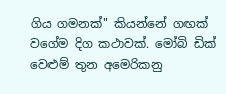ගිය ගමනක්" කියන්නේ ගඟක් වගේම දිග කථාවක්. මෝබි ඩික් වෙළුම් තුන අමෙරිකනු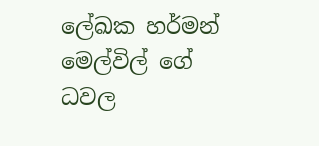ලේඛක හර්මන් මෙල්විල් ගේ ධවල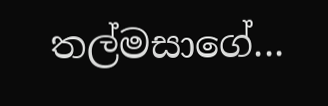තල්මසාගේ...